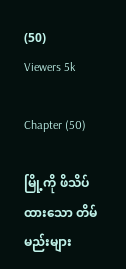(50)
Viewers 5k

Chapter (50)

မြို့ကို ဖိသိပ်ထားသော တိမ်မည်းများ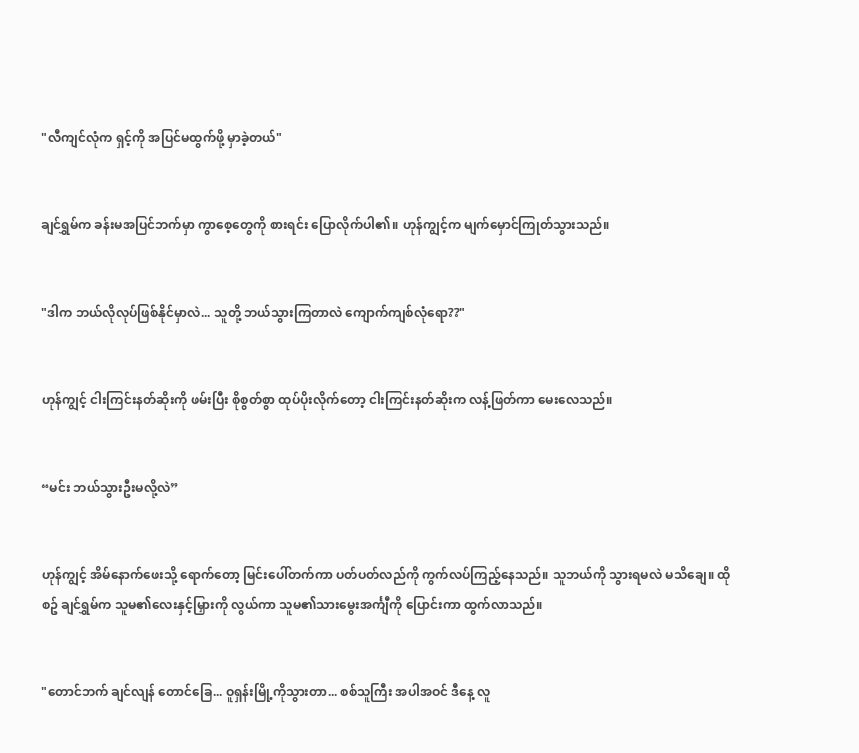"လီကျင်လုံက ရှင့်ကို အပြင်မထွက်ဖို့ မှာခဲ့တယ်"


ချင်ရွှမ်က ခန်းမအပြင်ဘက်မှာ ကွာစေ့တွေကို စားရင်း ပြောလိုက်ပါ၏။ ဟုန်ကျွင့်က မျက်မှောင်ကြုတ်သွားသည်။


"ဒါက ဘယ်လိုလုပ်ဖြစ်နိုင်မှာလဲ... သူတို့ ဘယ်သွားကြတာလဲ ကျောက်ကျစ်လုံရော??"


ဟုန်ကျွင့် ငါးကြင်းနတ်ဆိုးကို ဖမ်းပြီး စိုစွတ်စွာ ထုပ်ပိုးလိုက်တော့ ငါးကြင်းနတ်ဆိုးက လန့်ဖြတ်ကာ မေးလေသည်။


“မင်း ဘယ်သွားဦးမလို့လဲ”


ဟုန်ကျွင့် အိမ်နောက်ဖေးသို့ ရောက်တော့ မြင်းပေါ်တက်ကာ ပတ်ပတ်လည်ကို ကွက်လပ်ကြည့်နေသည်။ သူဘယ်ကို သွားရမလဲ မသိချေ။ ထိုစဥ် ချင်ရွှမ်က သူမ၏လေးနှင့်မြှားကို လွယ်ကာ သူမ၏သားမွေးအင်္ကျီကို ပြောင်းကာ ထွက်လာသည်။


"တောင်ဘက် ချင်လျန် တောင်ခြေ... ဝူရှန်းမြို့ကိုသွားတာ... စစ်သူကြီး အပါအဝင် ဒီနေ့ လူ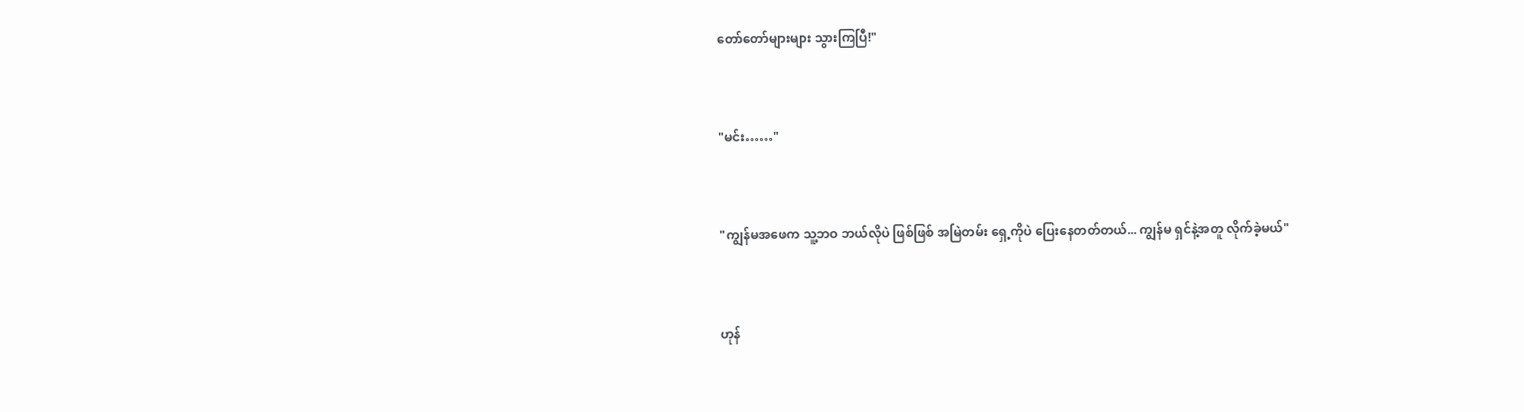တော်တော်များများ သွားကြပြီ!"


"မင်း……"


"ကျွန်မအဖေက သူ့ဘဝ ဘယ်လိုပဲ ဖြစ်ဖြစ် အမြဲတမ်း ရှေ့ကိုပဲ ပြေးနေတတ်တယ်... ကျွန်မ ရှင်နဲ့အတူ လိုက်ခဲ့မယ်"


ဟုန်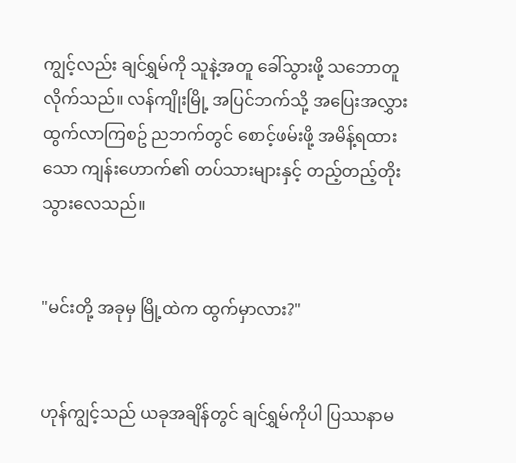ကျွင့်လည်း ချင်ရွှမ်ကို သူနဲ့အတူ ခေါ်သွားဖို့ သဘောတူလိုက်သည်။ လန်ကျိုးမြို့ အပြင်ဘက်သို့ အပြေးအလွှား ထွက်လာကြစဥ် ညဘက်တွင် စောင့်ဖမ်းဖို့ အမိန့်ရထားသော ကျန်းဟောက်၏ တပ်သားများနှင့် တည့်တည့်တိုးသွားလေသည်။


"မင်းတို့ အခုမှ မြို့ထဲက ထွက်မှာလား?"


ဟုန်ကျွင့်သည် ယခုအချိန်တွင် ချင်ရွှမ်ကိုပါ ပြဿနာမ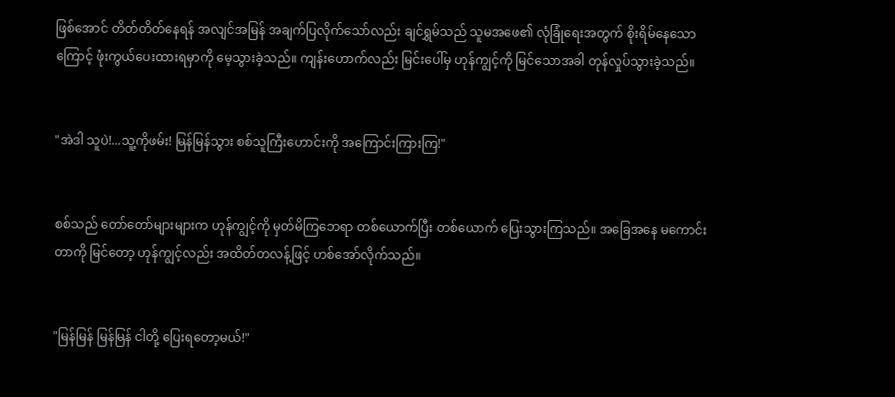ဖြစ်အောင် တိတ်တိတ်နေရန် အလျင်အမြန် အချက်ပြလိုက်သော်လည်း ချင်ရွှမ်သည် သူမအဖေ၏ လုံခြုံရေးအတွက် စိုးရိမ်နေသောကြောင့် ဖုံးကွယ်ပေးထားရမှာကို မေ့သွားခဲ့သည်။ ကျန်းဟောက်လည်း မြင်းပေါ်မှ ဟုန်ကျွင့်ကို မြင်သောအခါ တုန်လှုပ်သွားခဲ့သည်။


"အဲဒါ သူပဲ!...သူ့ကိုဖမ်း! မြန်မြန်သွား စစ်သူကြီးဟောင်းကို အကြောင်းကြားကြ!"


စစ်သည် တော်တော်များများက ဟုန်ကျွင့်ကို မှတ်မိကြဘေရာ တစ်ယောက်ပြီး တစ်ယောက် ပြေးသွားကြသည်။ အခြေအနေ မကောင်းတာကို မြင်တော့ ဟုန်ကျွင့်လည်း အထိတ်တလန့်ဖြင့် ဟစ်အော်လိုက်သည်။


"မြန်မြန် မြန်မြန် ငါတို့ ပြေးရတော့မယ်!"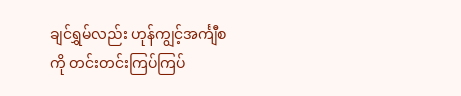ချင်ရွှမ်လည်း ဟုန်ကျွင့်အင်္ကျီစကို တင်းတင်းကြပ်ကြပ်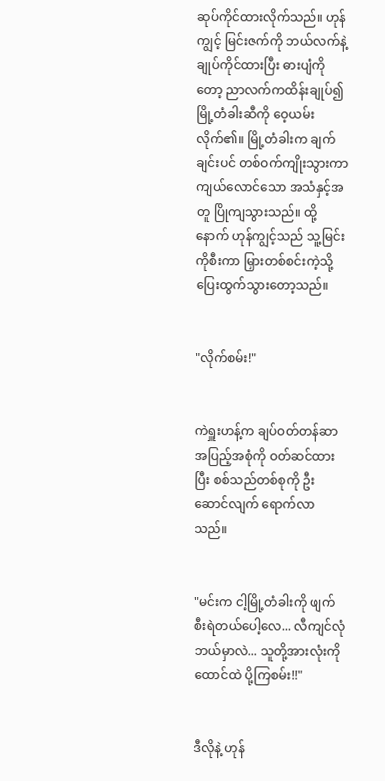ဆုပ်ကိုင်ထားလိုက်သည်။ ဟုန်ကျွင့် မြင်းဇက်ကို ဘယ်လက်နဲ့ ချုပ်ကိုင်ထားပြီး ဓားပျံကိုတော့ ညာလက်ကထိန်းချုပ်၍ မြို့တံခါးဆီကို ဝေ့ယမ်းလိုက်၏။ မြို့တံခါးက ချက်ချင်းပင် တစ်ဝက်ကျိုးသွားကာ ကျယ်လောင်သော အသံနှင့်အတူ ပြိုကျသွားသည်။ ထို့နောက် ဟုန်ကျွင့်သည် သူ့မြင်းကိုစီးကာ မြှားတစ်စင်းကဲ့သို့ ပြေးထွက်သွားတော့သည်။


"လိုက်စမ်း!"


ကဲရှူးဟန့်က ချပ်ဝတ်တန်ဆာ အပြည့်အစုံကို ဝတ်ဆင်ထားပြီး စစ်သည်တစ်စုကို ဦးဆောင်လျက် ရောက်လာသည်။


"မင်းက ငါ့မြို့တံခါးကို ဖျက်စီးရဲတယ်ပေါ့လေ... လီကျင်လုံ ဘယ်မှာလဲ... သူတို့အားလုံးကို ထောင်ထဲ ပို့ကြစမ်း!!"


ဒီလိုနဲ့ ဟုန်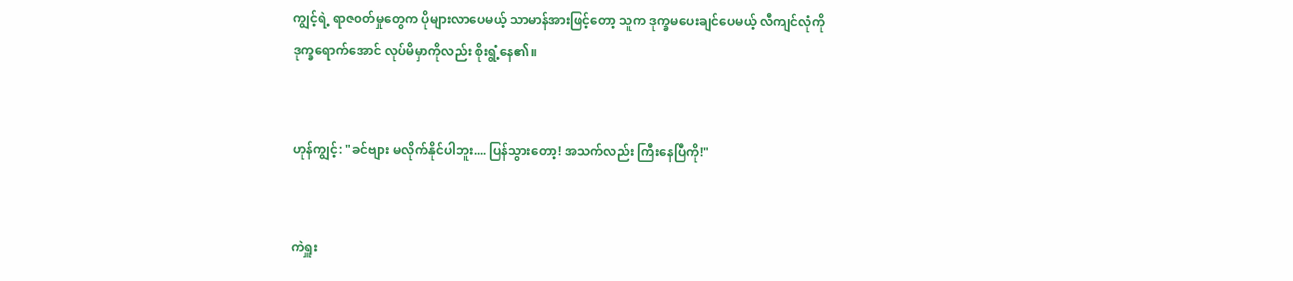ကျွင့်ရဲ့ ရာဇ၀တ်မှုတွေက ပိုများလာပေမယ့် သာမာန်အားဖြင့်တော့ သူက ဒုက္ခမပေးချင်ပေမယ့် လီကျင်လုံကို ဒုက္ခရောက်အောင် လုပ်မိမှာကိုလည်း စိုးရွံ့နေ၏။


ဟုန်ကျွင့်: "ခင်ဗျား မလိုက်နိုင်ပါဘူး.... ပြန်သွားတော့! အသက်လည်း ကြီးနေပြီကို!"


ကဲရှူး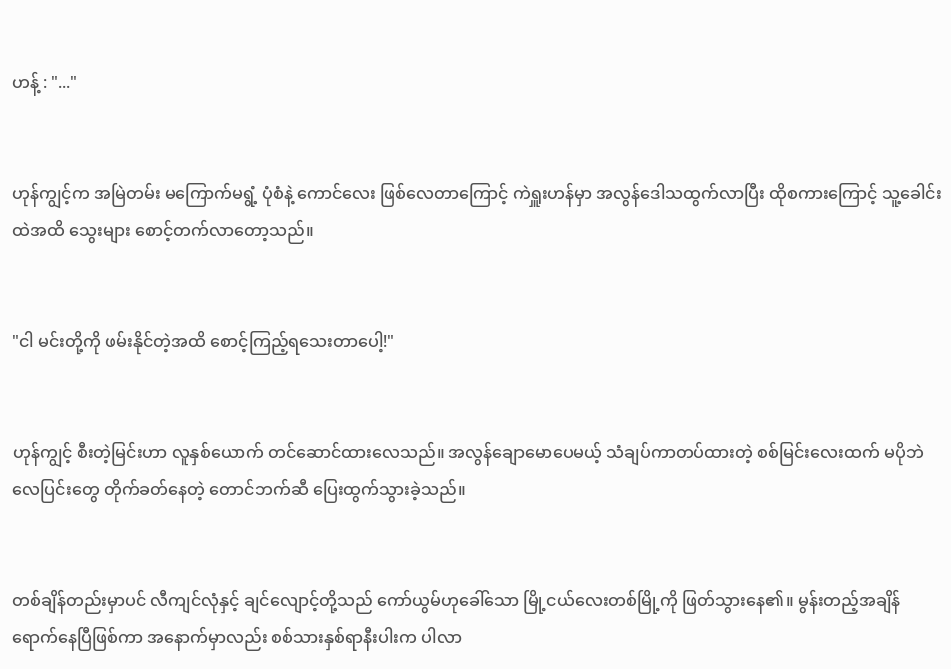ဟန့် : "..."


ဟုန်ကျွင့်က အမြဲတမ်း မကြောက်မရွံ့ ပုံစံနဲ့ ကောင်လေး ဖြစ်လေတာကြောင့် ကဲရှူးဟန်မှာ အလွန်ဒေါသထွက်လာပြီး ထိုစကားကြောင့် သူ့ခေါင်းထဲအထိ သွေးများ စောင့်တက်လာတော့သည်။


"ငါ မင်းတို့ကို ဖမ်းနိုင်တဲ့အထိ စောင့်ကြည့်ရသေးတာပေါ့!"


ဟုန်ကျွင့် စီးတဲ့မြင်းဟာ လူနှစ်ယောက် တင်ဆောင်ထားလေသည်။ အလွန်ချောမောပေမယ့် သံချပ်ကာတပ်ထားတဲ့ စစ်မြင်းလေးထက် မပိုဘဲ လေပြင်းတွေ တိုက်ခတ်နေတဲ့ တောင်ဘက်ဆီ ပြေးထွက်သွားခဲ့သည်။


တစ်ချိန်တည်းမှာပင် လီကျင်လုံနှင့် ချင်လျောင့်တို့သည် ကော်ယွမ်ဟုခေါ်သော မြို့ငယ်လေးတစ်မြို့ကို ဖြတ်သွားနေ၏။ မွန်းတည့်အချိန် ရောက်နေပြီဖြစ်ကာ အနောက်မှာလည်း စစ်သားနှစ်ရာနီးပါးက ပါလာ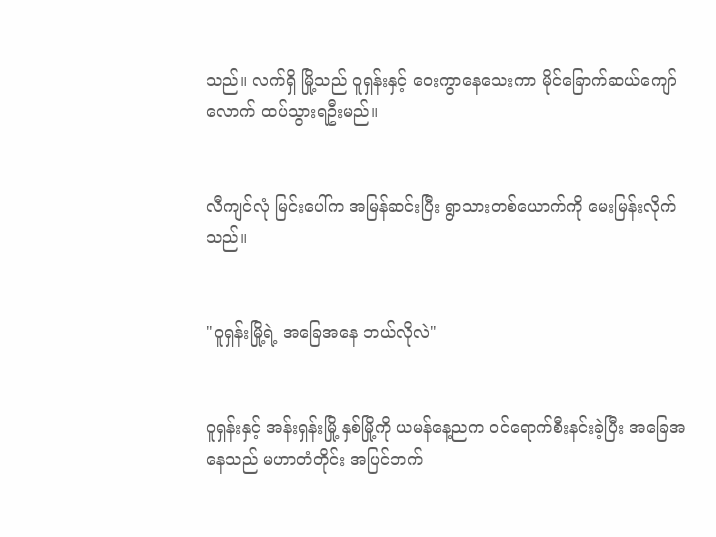သည်။ လက်ရှိ မြို့သည် ဝူရှန်းနှင့် ဝေးကွာနေသေးကာ မိုင်ခြောက်ဆယ်ကျော်လောက် ထပ်သွားရဦးမည်။


လီကျင်လုံ မြင်းပေါ်က အမြန်ဆင်းပြီး ရွာသားတစ်ယောက်ကို မေးမြန်းလိုက်သည်။


"ဝူရှန်းမြို့ရဲ့ အခြေအနေ ဘယ်လိုလဲ"


ဝူရှန်းနှင့် အန်းရှန်းမြို့ နှစ်မြို့ကို ယမန်နေ့ညက ဝင်ရောက်စီးနင်းခဲ့ပြီး အခြေအနေသည် မဟာတံတိုင်း အပြင်ဘက်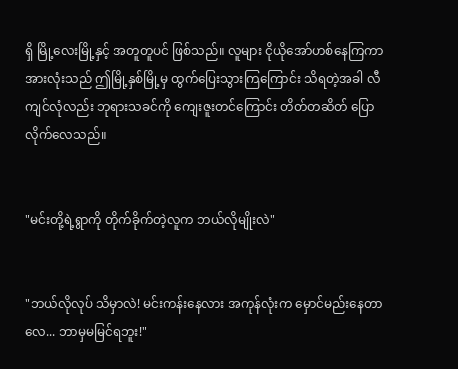ရှိ မြို့လေးမြို့နှင့် အတူတူပင် ဖြစ်သည်။ လူများ ငိုယိုအော်ဟစ်နေကြကာ အားလုံးသည် ဤမြို့နှစ်မြို့မှ ထွက်ပြေးသွားကြကြောင်း သိရတဲ့အခါ လီကျင်လုံလည်း ဘုရားသခင်ကို ကျေးဇူးတင်ကြောင်း တိတ်တဆိတ် ပြောလိုက်လေသည်။


"မင်းတို့ရဲ့ရွာကို တိုက်ခိုက်တဲ့လူက ဘယ်လိုမျိုးလဲ"


"ဘယ်လိုလုပ် သိမှာလဲ! မင်းကန်းနေလား အကုန်လုံးက မှောင်မည်းနေတာလေ... ဘာမှမမြင်ရဘူး!"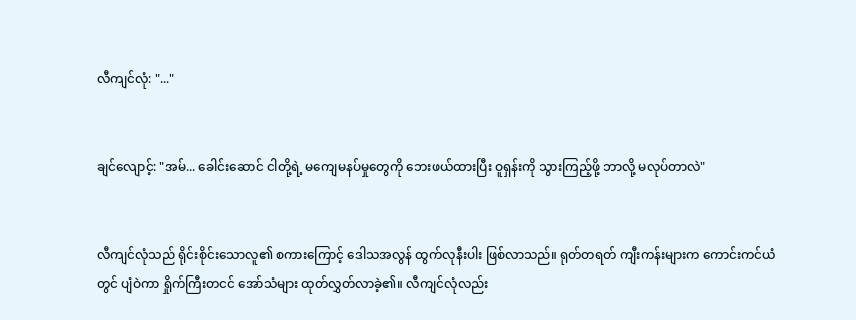လီကျင်လုံ: "..."


ချင်လျောင့်: "အမ်... ခေါင်းဆောင် ငါတို့ရဲ့ မကျေမနပ်မှုတွေကို ဘေးဖယ်ထားပြီး ဝူရှန်းကို သွားကြည့်ဖို့ ဘာလို့ မလုပ်တာလဲ"


လီကျင်လုံသည် ရိုင်းစိုင်းသောလူ၏ စကားကြောင့် ဒေါသအလွန် ထွက်လုနီးပါး ဖြစ်လာသည်။ ရုတ်တရတ် ကျီးကန်းများက ကောင်းကင်ယံတွင် ပျံဝဲကာ ရှိုက်ကြီးတငင် အော်သံများ ထုတ်လွှတ်လာခဲ့၏။ လီကျင်လုံလည်း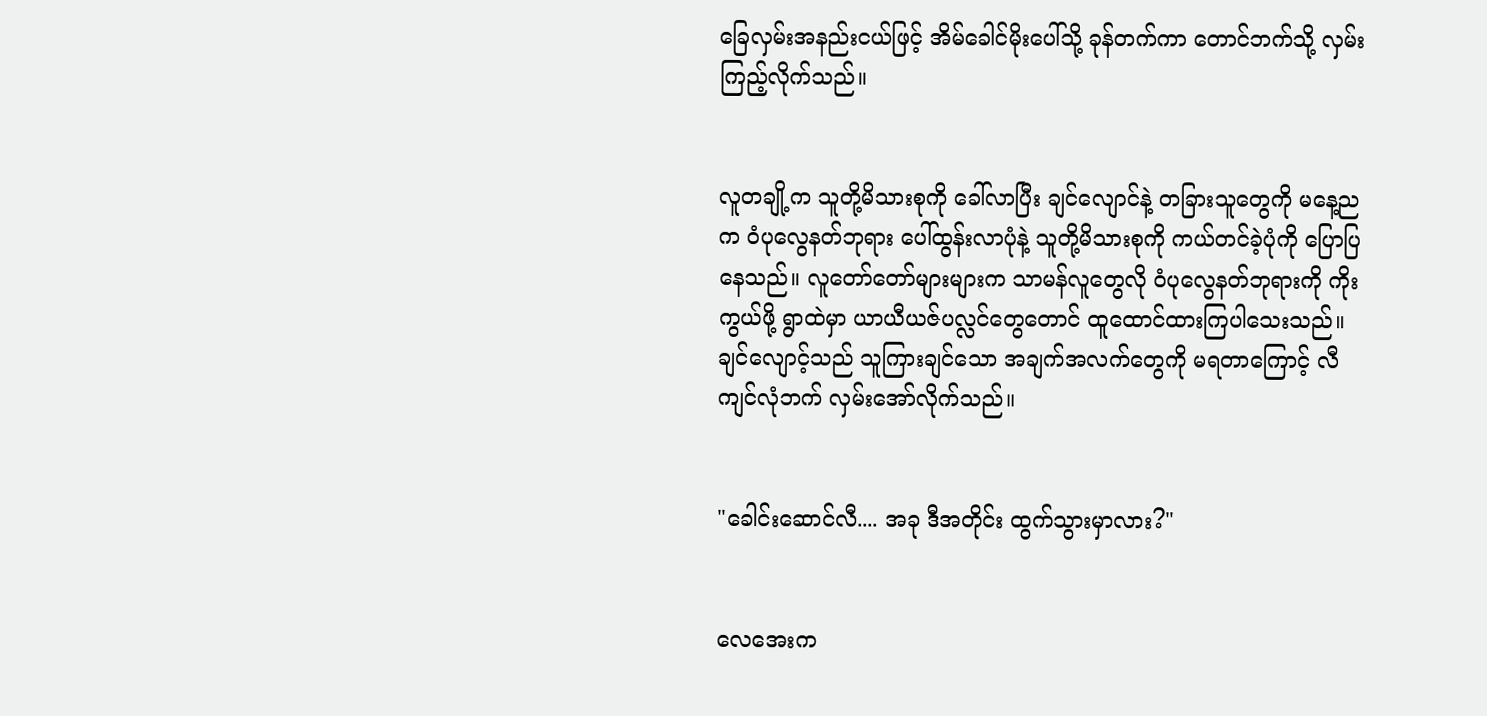ခြေလှမ်းအနည်းငယ်ဖြင့် အိမ်ခေါင်မိုးပေါ်သို့ ခုန်တက်ကာ တောင်ဘက်သို့ လှမ်းကြည့်လိုက်သည်။


လူတချို့က သူတို့မိသားစုကို ခေါ်လာပြီး ချင်လျောင်နဲ့ တခြားသူတွေကို မနေ့ညက ဝံပုလွေနတ်ဘုရား ပေါ်ထွန်းလာပုံနဲ့ သူတို့မိသားစုကို ကယ်တင်ခဲ့ပုံကို ပြောပြနေသည်။ လူတော်တော်များများက သာမန်လူတွေလို ဝံပုလွေနတ်ဘုရားကို ကိုးကွယ်ဖို့ ရွာထဲမှာ ယာယီယဇ်ပလ္လင်တွေတောင် ထူထောင်ထားကြပါသေးသည်။ ချင်လျောင့်သည် သူကြားချင်သော အချက်အလက်တွေကို မရတာကြောင့် လီကျင်လုံဘက် လှမ်းအော်လိုက်သည်။


"ခေါင်းဆောင်လီ.... အခု ဒီအတိုင်း ထွက်သွားမှာလား?"


လေအေးက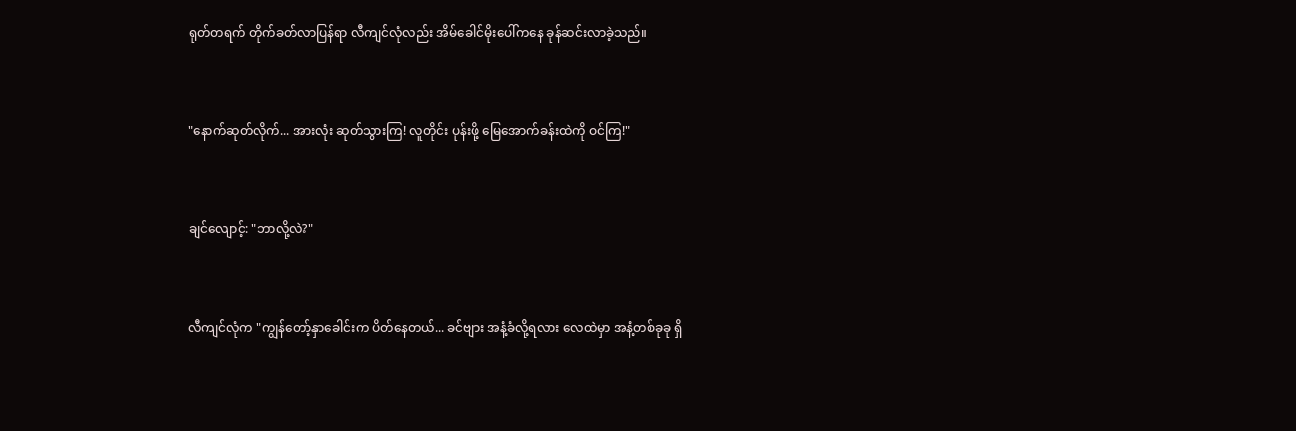ရုတ်တရက် တိုက်ခတ်လာပြန်ရာ လီကျင်လုံလည်း အိမ်ခေါင်မိုးပေါ်ကနေ ခုန်ဆင်းလာခဲ့သည်။


"နောက်ဆုတ်လိုက်... အားလုံး ဆုတ်သွားကြ! လူတိုင်း ပုန်းဖို့ မြေအောက်ခန်းထဲကို ဝင်ကြ!"


ချင်လျောင့်: "ဘာလို့လဲ?"


လီကျင်လုံက "ကျွန်တော့်နှာခေါင်းက ပိတ်နေတယ်... ခင်ဗျား အနံ့ခံလို့ရလား လေထဲမှာ အနံ့တစ်ခုခု ရှိ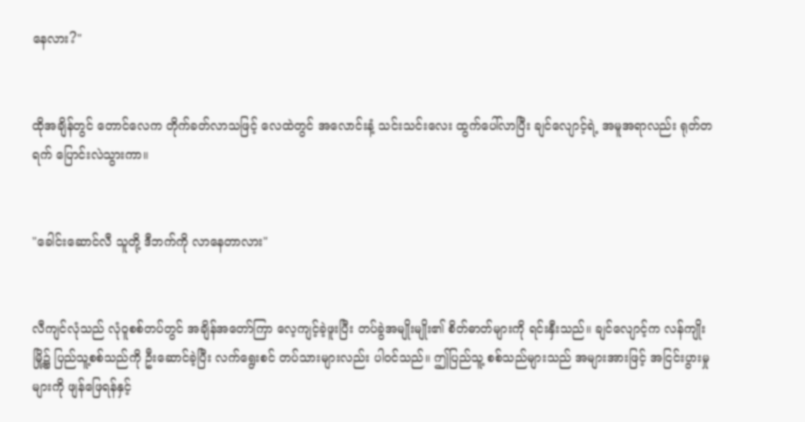နေလား?"


ထိုအချိန်တွင် တောင်လေက တိုက်ခတ်လာသဖြင့် လေထဲတွင် အလောင်းနံ့ သင်းသင်းလေး ထွက်ပေါ်လာပြီး ချင်လျောင့်ရဲ့ အမူအရာလည်း ရုတ်တရက် ပြောင်းလဲသွားကာ။


"ခေါင်းဆောင်လီ သူတို့ ဒီဘက်ကို လာနေတာလား"


လီကျင်လုံသည် လုံဝူစစ်တပ်တွင် အချိန်အတော်ကြာ လေ့ကျင့်ခဲ့ဖူးပြီး တပ်ခွဲအမျိုးမျိုး၏ စိတ်ဓာတ်များကို ရင်းနှီးသည်။ ချင်လျောင့်က လန်ကျိုးမြို့၌ ပြည်သူ့စစ်သည်ကို ဦးဆောင်ခဲ့ပြီး လက်ရွေးစင် တပ်သားများလည်း ပါဝင်သည်။ ဤပြည်သူ့ စစ်သည်များသည် အများအားဖြင့် အငြင်းပွားမှုများကို ဖျန်ဖြေရန်နှင့်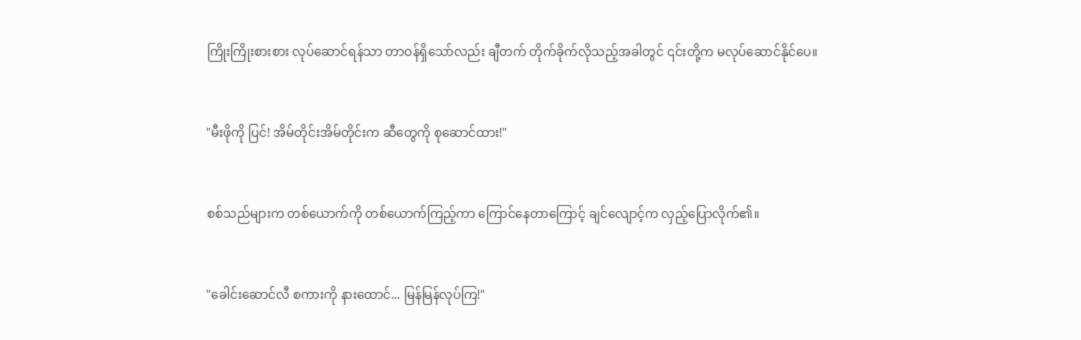ကြိုးကြိုးစားစား လုပ်ဆောင်ရန်သာ တာဝန်ရှိသော်လည်း ချီတက် တိုက်ခိုက်လိုသည့်အခါတွင် ၎င်းတို့က မလုပ်ဆောင်နိုင်ပေ။


"မီးဖိုကို ပြင်! အိမ်တိုင်းအိမ်တိုင်းက ဆီတွေကို စုဆောင်ထား!"


စစ်သည်များက တစ်ယောက်ကို တစ်ယောက်ကြည့်ကာ ကြောင်နေတာကြောင့် ချင်လျောင့်က လှည့်ပြောလိုက်၏။


"ခေါင်းဆောင်လီ စကားကို နားထောင်... မြန်မြန်လုပ်ကြ!"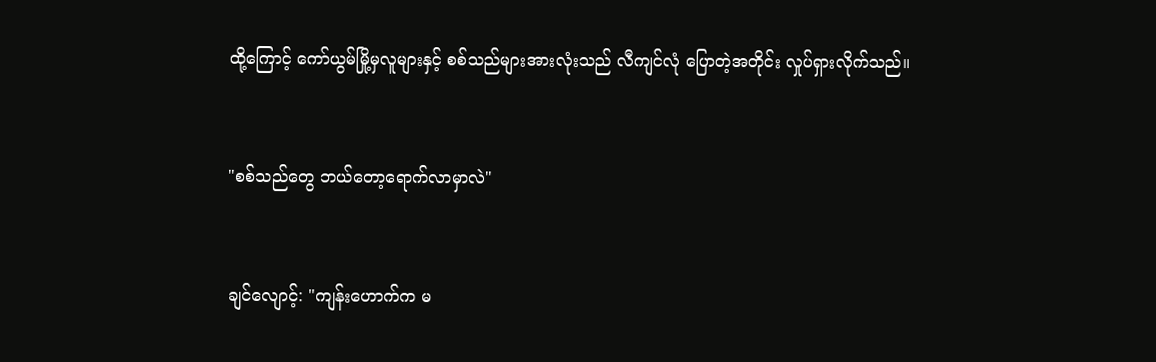ထို့ကြောင့် ကော်ယွမ်မြို့မှလူများနှင့် စစ်သည်များအားလုံးသည် လီကျင်လုံ ပြောတဲ့အတိုင်း လှုပ်ရှားလိုက်သည်။


"စစ်သည်တွေ ဘယ်တော့ရောက်လာမှာလဲ"


ချင်လျောင့်: "ကျန်းဟောက်က မ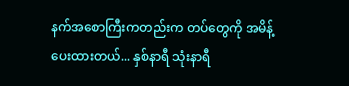နက်အစောကြီးကတည်းက တပ်တွေကို အမိန့်ပေးထားတယ်... နှစ်နာရီ သုံးနာရီ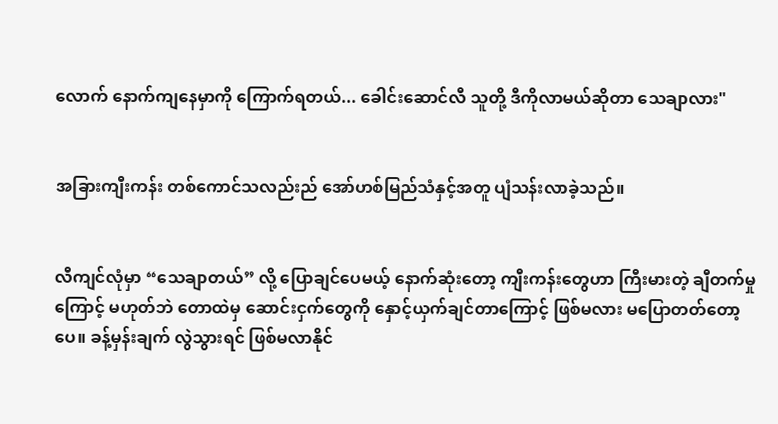လောက် နောက်ကျနေမှာကို ကြောက်ရတယ်... ခေါင်းဆောင်လီ သူတို့ ဒီကိုလာမယ်ဆိုတာ သေချာလား"


အခြားကျီးကန်း တစ်ကောင်သလည်းည် အော်ဟစ်မြည်သံနှင့်အတူ ပျံသန်းလာခဲ့သည်။


လီကျင်လုံမှာ “သေချာတယ်” လို့ ပြောချင်ပေမယ့် နောက်ဆုံးတော့ ကျီးကန်းတွေဟာ ကြီးမားတဲ့ ချီတက်မှုကြောင့် မဟုတ်ဘဲ တောထဲမှ ဆောင်းငှက်တွေကို နှောင့်ယှက်ချင်တာကြောင့် ဖြစ်မလား မပြောတတ်တော့ပေ။ ခန့်မှန်းချက် လွဲသွားရင် ဖြစ်မလာနိုင်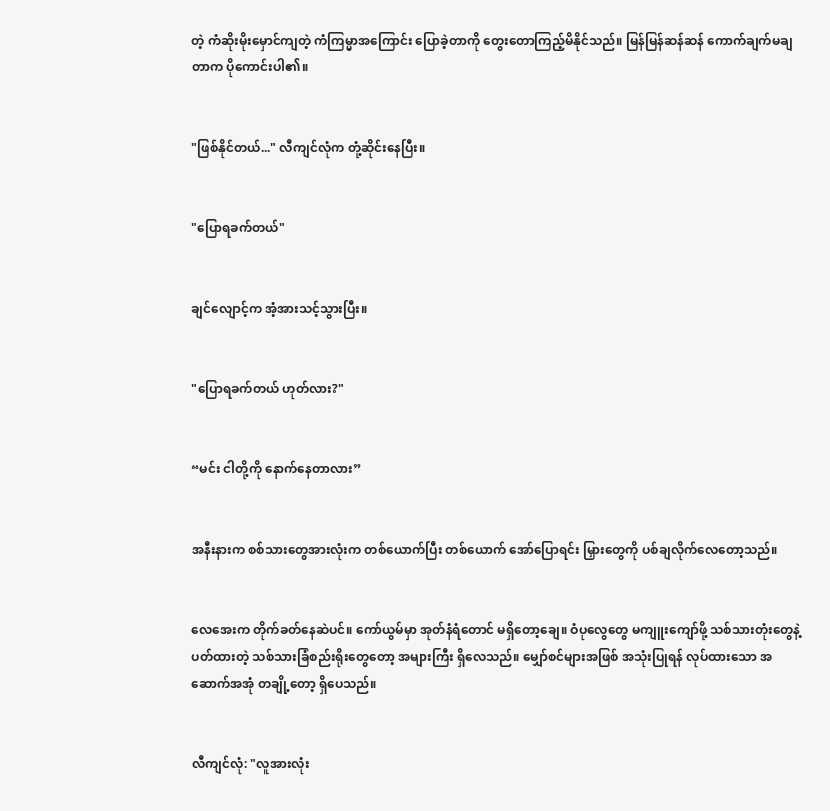တဲ့ ကံဆိုးမိုးမှောင်ကျတဲ့ ကံကြမ္မာအကြောင်း ပြောခဲ့တာကို တွေးတောကြည့်မိနိုင်သည်။ မြန်မြန်ဆန်ဆန် ကောက်ချက်မချတာက ပိုကောင်းပါ၏။


"ဖြစ်နိုင်တယ်..." လီကျင်လုံက တုံ့ဆိုင်းနေပြီး။


"ပြောရခက်တယ်"


ချင်လျောင့်က အံ့အားသင့်သွားပြီး။


"ပြောရခက်တယ် ဟုတ်လား?"


“မင်း ငါတို့ကို နောက်နေတာလား”


အနီးနားက စစ်သားတွေအားလုံးက တစ်ယောက်ပြီး တစ်ယောက် အော်ပြောရင်း မြှားတွေကို ပစ်ချလိုက်လေတော့သည်။


လေအေးက တိုက်ခတ်နေဆဲပင်။ ကော်ယွမ်မှာ အုတ်နံရံတောင် မရှိတော့ချေ။ ဝံပုလွေတွေ မကျူးကျော်ဖို့ သစ်သားတုံးတွေနဲ့ ပတ်ထားတဲ့ သစ်သားခြံစည်းရိုးတွေတော့ အများကြီး ရှိလေသည်။ မျှော်စင်များအဖြစ် အသုံးပြုရန် လုပ်ထားသော အဆောက်အအုံ တချို့တော့ ရှိပေသည်။


လီကျင်လုံ: "လူအားလုံး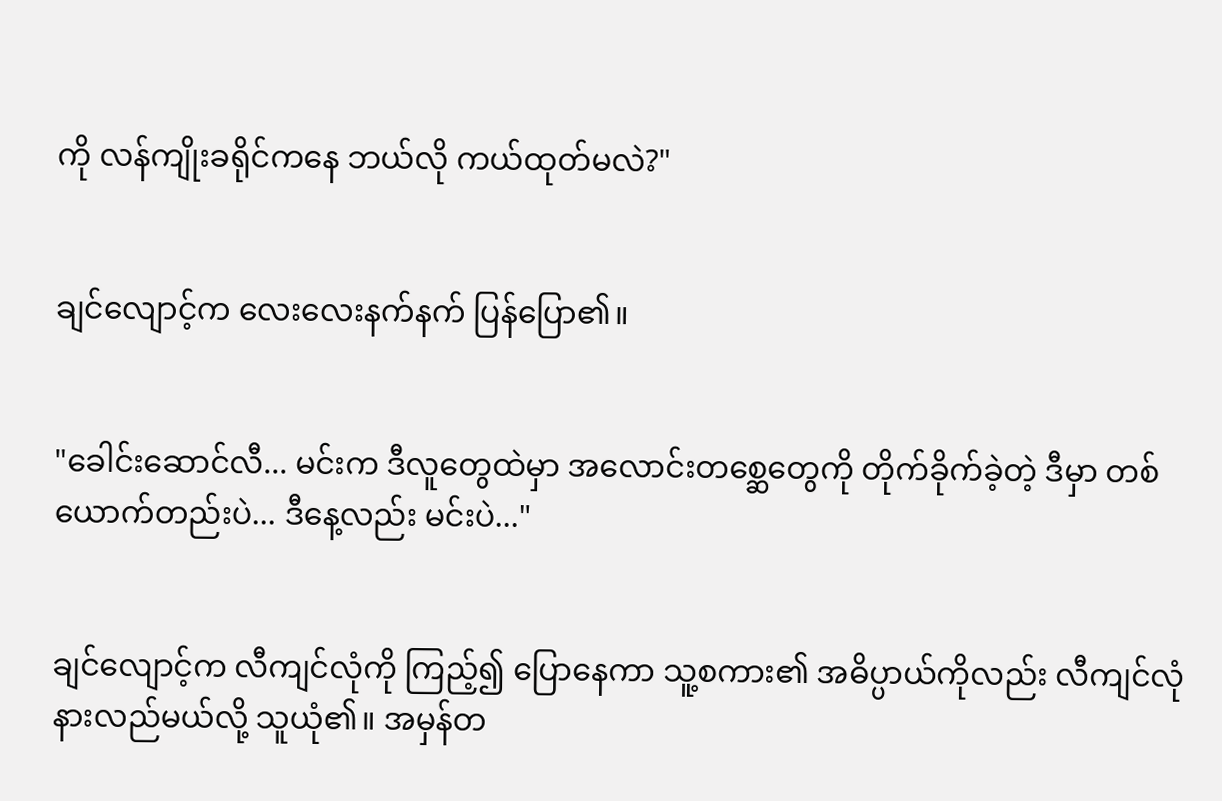ကို လန်ကျိုးခရိုင်ကနေ ဘယ်လို ကယ်ထုတ်မလဲ?"


ချင်လျောင့်က လေးလေးနက်နက် ပြန်ပြော၏။


"ခေါင်းဆောင်လီ... မင်းက ဒီလူတွေထဲမှာ အလောင်းတစ္ဆေတွေကို တိုက်ခိုက်ခဲ့တဲ့ ဒီမှာ တစ်ယောက်တည်းပဲ... ဒီနေ့လည်း မင်းပဲ..."


ချင်လျောင့်က လီကျင်လုံကို ကြည့်၍ ပြောနေကာ သူ့စကား၏ အဓိပ္ပာယ်ကိုလည်း လီကျင်လုံ နားလည်မယ်လို့ သူယုံ၏။ အမှန်တ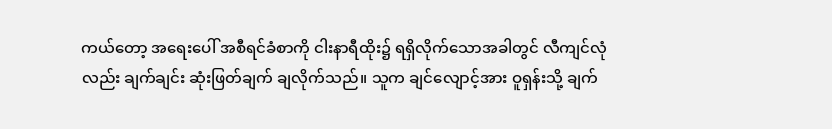ကယ်တော့ အရေးပေါ် အစီရင်ခံစာကို ငါးနာရီထိုး၌ ရရှိလိုက်သောအခါတွင် လီကျင်လုံလည်း ချက်ချင်း ဆုံးဖြတ်ချက် ချလိုက်သည်။ သူက ချင်လျောင့်အား ဝူရှန်းသို့ ချက်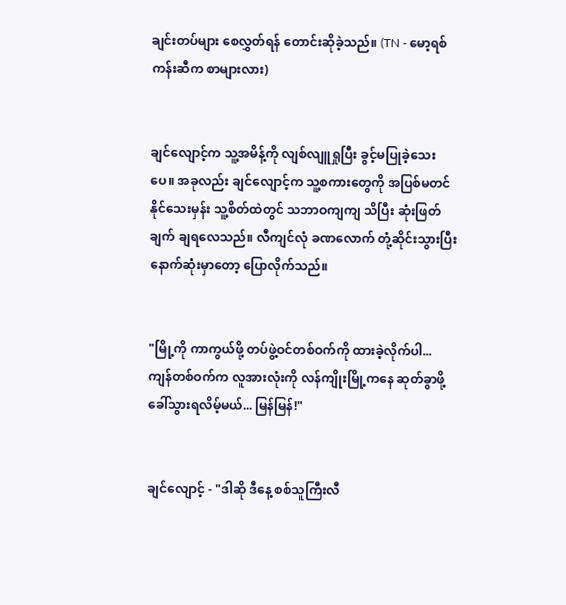ချင်းတပ်များ စေလွှတ်ရန် တောင်းဆိုခဲ့သည်။ (TN - မော့ရစ်ကန်းဆီက စာများလား)


ချင်လျောင့်က သူ့အမိန့်ကို လျစ်လျူရှုပြီး ခွင့်မပြုခဲ့သေးပေ။ အခုလည်း ချင်လျောင့်က သူ့စကားတွေကို အပြစ်မတင်နိုင်သေးမှန်း သူ့စိတ်ထဲတွင် သဘာဝကျကျ သိပြီး ဆုံးဖြတ်ချက် ချရလေသည်။ လီကျင်လုံ ခဏလောက် တုံ့ဆိုင်းသွားပြီး နောက်ဆုံးမှာတော့ ပြောလိုက်သည်။


"မြို့ကို ကာကွယ်ဖို့ တပ်ဖွဲ့ဝင်တစ်ဝက်ကို ထားခဲ့လိုက်ပါ... ကျန်တစ်ဝက်က လူအားလုံးကို လန်ကျိုးမြို့ကနေ ဆုတ်ခွာဖို့ ခေါ်သွားရလိမ့်မယ်... မြန်မြန်!"


ချင်လျောင့် - "ဒါဆို ဒီနေ့ စစ်သူကြီးလီ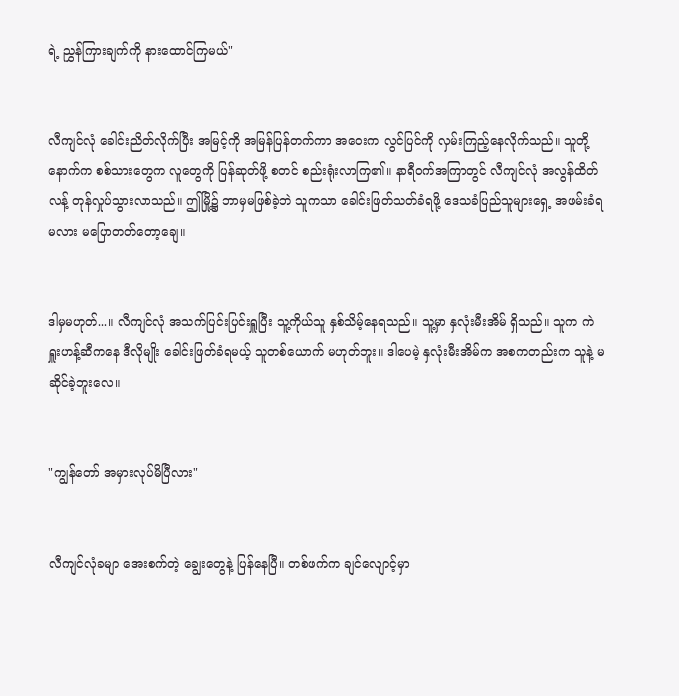ရဲ့ ညွှန်ကြားချက်ကို နားထောင်ကြမယ်"


လီကျင်လုံ ခေါင်းညိတ်လိုက်ပြီး အမြင့်ကို အမြန်ပြန်တက်ကာ အဝေးက လွင်ပြင်ကို လှမ်းကြည့်နေလိုက်သည်။ သူတို့နောက်က စစ်သားတွေက လူတွေကို ပြန်ဆုတ်ဖို့ စတင် စည်းရုံးလာကြ၏။ နာရီဝက်အကြာတွင် လီကျင်လုံ အလွန်ထိတ်လန့် တုန်လှုပ်သွားလာသည်။ ဤမြို့၌ ဘာမှမဖြစ်ခဲ့ဘဲ သူကသာ ခေါင်းဖြတ်သတ်ခံရဖို့ ဒေသခံပြည်သူများရှေ့ အဖမ်းခံရမလား မပြောတတ်တော့ချေ။


ဒါမှမဟုတ်...။ လီကျင်လုံ အသက်ပြင်းပြင်းရှူပြီး သူ့ကိုယ်သူ နှစ်သိမ့်နေရသည်။ သူ့မှာ နှလုံးမီးအိမ် ရှိသည်။ သူက ကဲရှူးဟန့်ဆီကနေ ဒီလိုမျိုး ခေါင်းဖြတ်ခံရမယ့် သူတစ်ယောက် မဟုတ်ဘူး။ ဒါပေမဲ့ နှလုံးမီးအိမ်က အစကတည်းက သူနဲ့ မဆိုင်ခဲ့ဘူးလေ။


"ကျွန်တော် အမှားလုပ်မိပြီလား"


လီကျင်လုံခမျာ အေးစက်တဲ့ ချွေးတွေနဲ့ ပြန်နေပြီ။ တစ်ဖက်က ချင်လျောင့်မှာ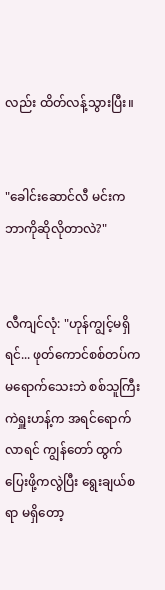လည်း ထိတ်လန့်သွားပြီး။


"ခေါင်းဆောင်လီ မင်းက ဘာကိုဆိုလိုတာလဲ?"


လီကျင်လုံ: "ဟုန်ကျွင့်မရှိရင်... ဖုတ်ကောင်စစ်တပ်က မရောက်သေးဘဲ စစ်သူကြီး ကဲရှူးဟန့်က အရင်ရောက်လာရင် ကျွန်တော် ထွက်ပြေးဖို့ကလွဲပြီး ရွေးချယ်စရာ မရှိတော့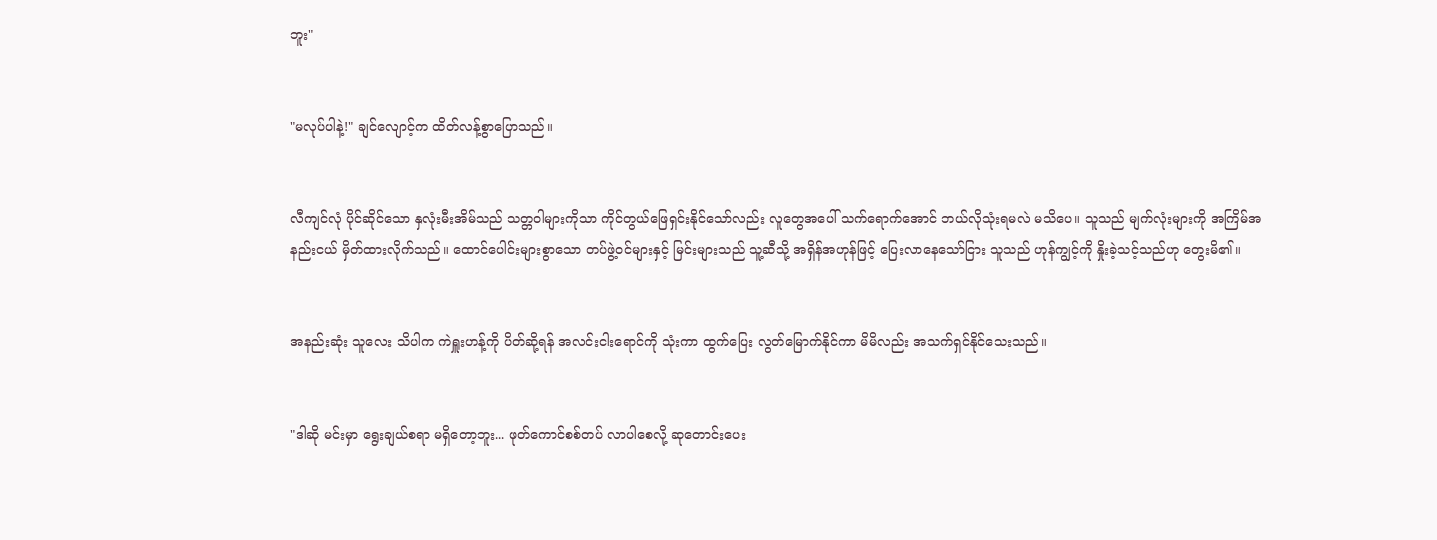ဘူး"


"မလုပ်ပါနဲ့!" ချင်လျောင့်က ထိတ်လန့်စွာပြောသည်။


လီကျင်လုံ ပိုင်ဆိုင်သော နှလုံးမီးအိမ်သည် သတ္တဝါများကိုသာ ကိုင်တွယ်ဖြေရှင်းနိုင်သော်လည်း လူတွေအပေါ် သက်ရောက်အောင် ဘယ်လိုသုံးရမလဲ မသိပေ။ သူသည် မျက်လုံးများကို အကြိမ်အနည်းငယ် မှိတ်ထားလိုက်သည်။ ထောင်ပေါင်းများစွာသော တပ်ဖွဲ့ဝင်များနှင့် မြင်းများသည် သူ့ဆီသို့ အရှိန်အဟုန်ဖြင့် ပြေးလာနေသော်ငြား သူသည် ဟုန်ကျွင့်ကို နှိုးခဲ့သင့်သည်ဟု တွေးမိ၏။


အနည်းဆုံး သူလေး သိပါက ကဲရှူးဟန့်ကို ပိတ်ဆို့ရန် အလင်းငါးရောင်ကို သုံးကာ ထွက်ပြေး လွတ်မြောက်နိုင်ကာ မိမိလည်း အသက်ရှင်နိုင်သေးသည်။


"ဒါဆို မင်းမှာ ရွေးချယ်စရာ မရှိတော့ဘူး... ဖုတ်ကောင်စစ်တပ် လာပါစေလို့ ဆုတောင်းပေး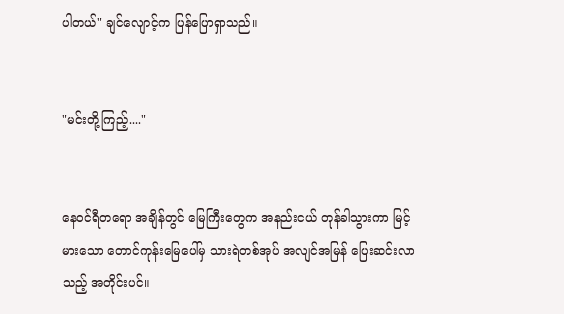ပါတယ်" ချင်လျောင့်က ပြန်ပြောရှာသည်။


"မင်းတို့ကြည့်...."


နေဝင်ရီတရော အချိန်တွင် မြေကြီးတွေက အနည်းငယ် တုန်ခါသွားကာ မြင့်မားသော တောင်ကုန်းမြေပေါ်မှ သားရဲတစ်အုပ် အလျင်အမြန် ပြေးဆင်းလာသည့် အတိုင်းပင်။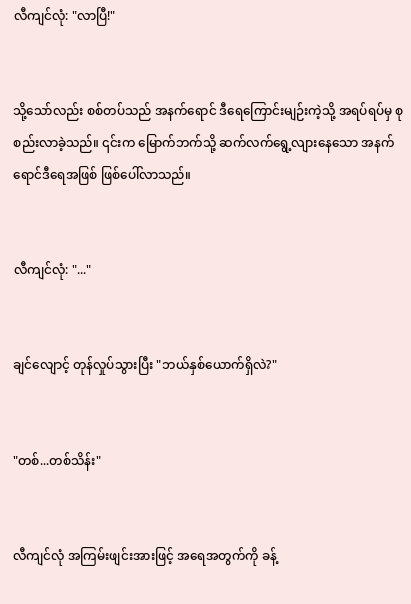လီကျင်လုံ: "လာပြီ!"


သို့သော်လည်း စစ်တပ်သည် အနက်ရောင် ဒီရေကြောင်းမျဉ်းကဲ့သို့ အရပ်ရပ်မှ စုစည်းလာခဲ့သည်။ ၎င်းက မြောက်ဘက်သို့ ဆက်လက်ရွေ့လျားနေသော အနက်ရောင်ဒီရေအဖြစ် ဖြစ်ပေါ်လာသည်။


လီကျင်လုံ: "..."


ချင်လျောင့် တုန်လှုပ်သွားပြီး "ဘယ်နှစ်ယောက်ရှိလဲ?"


"တစ်...တစ်သိန်း"


လီကျင်လုံ အကြမ်းဖျင်းအားဖြင့် အရေအတွက်ကို ခန့်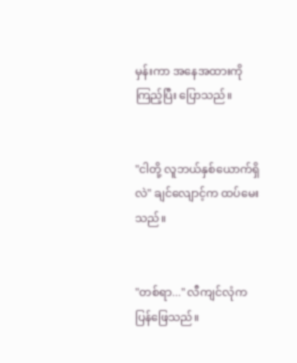မှန်းကာ အနေအထားကို ကြည့်ပြီး ပြောသည်။


"ငါတို့ လူဘယ်နှစ်ယောက်ရှိလဲ" ချင်လျောင့်က ထပ်မေးသည်။


"တစ်ရာ..." လီကျင်လုံက ပြန်ဖြေသည်။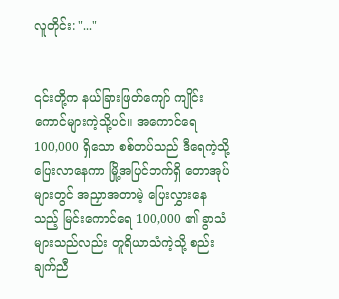လူတိုင်း: "..."


၎င်းတို့က နယ်ခြားဖြတ်ကျော် ကျိုင်းကောင်များကဲ့သို့ပင်။ အကောင်ရေ 100,000 ရှိသော စစ်တပ်သည် ဒီရေကဲ့သို့ ပြေးလာနေကာ မြို့အပြင်ဘက်ရှိ တောအုပ်များတွင် အညှာအတာမဲ့ ပြေးလွှားနေသည့် မြင်းကောင်ရေ 100,000 ၏ ခွာသံများသည်လည်း တူရိယာသံကဲ့သို့ စည်းချက်ညီ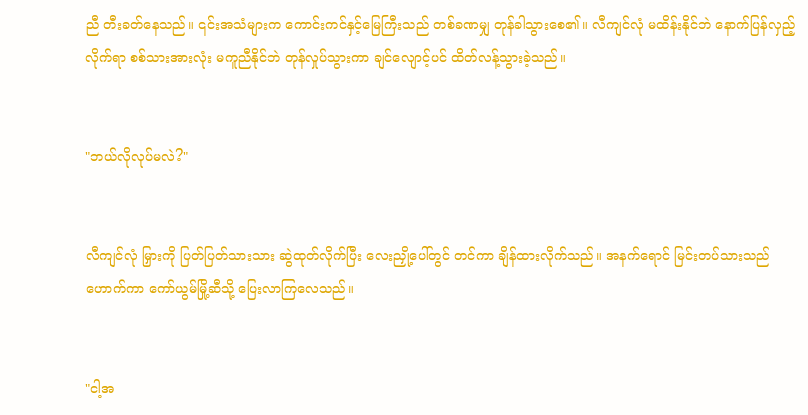ညီ တီးခတ်နေသည်။ ၎င်းအသံများက ကောင်းကင်နှင့်မြေကြီးသည် တစ်ခဏမျှ တုန်ခါသွားစေ၏။ လီကျင်လုံ မထိန်းနိုင်ဘဲ နောက်ပြန်လှည့်လိုက်ရာ စစ်သားအားလုံး မကူညီနိုင်ဘဲ တုန်လှုပ်သွားကာ ချင်လျောင့်ပင် ထိတ်လန့်သွားခဲ့သည်။


"ဘယ်လိုလုပ်မလဲ?"


လီကျင်လုံ မြှားကို ပြတ်ပြတ်သားသား ဆွဲထုတ်လိုက်ပြီး လေးညှို့ပေါ်တွင် တင်ကာ ချိန်ထားလိုက်သည်။ အနက်ရောင် မြင်းတပ်သားသည် ဟောက်ကာ ကော်ယွမ်မြို့ဆီသို့ ပြေးလာကြလေသည်။


"ငါ့အ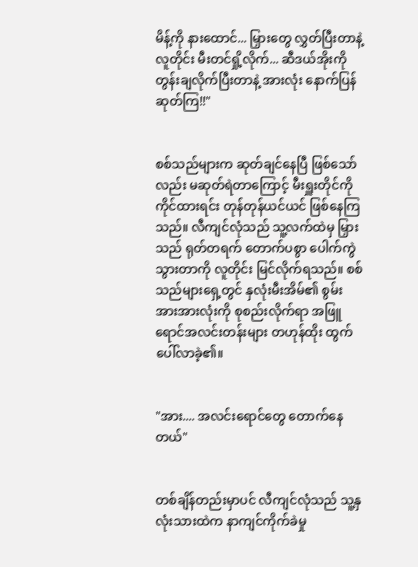မိန့်ကို နားထောင်... မြှားတွေ လွှတ်ပြီးတာနဲ့ လူတိုင်း မီးတင်ရှို့လိုက်... ဆီဒယ်အိုးကို တွန်းချလိုက်ပြီးတာနဲ့ အားလုံး နောက်ပြန်ဆုတ်ကြ!!"


စစ်သည်များက ဆုတ်ချင်နေပြီ ဖြစ်သော်လည်း မဆုတ်ရဲတာကြောင့် မီးရှူးတိုင်ကို ကိုင်ထားရင်း တုန်တုန်ယင်ယင် ဖြစ်နေကြသည်။ လီကျင်လုံသည် သူ့လက်ထဲမှ မြှားသည် ရုတ်တရက် တောက်ပစွာ ပေါက်ကွဲသွားတာကို လူတိုင်း မြင်လိုက်ရသည်။ စစ်သည်များရှေ့တွင် နှလုံးမီးအိမ်၏ စွမ်းအားအားလုံးကို စုစည်းလိုက်ရာ အဖြူရောင်အလင်းတန်းများ တဟုန်ထိုး ထွက်ပေါ်လာခဲ့၏။


"အား.... အလင်းရောင်တွေ တောက်နေတယ်"


တစ်ချိန်တည်းမှာပင် လီကျင်လုံသည် သူ့နှလုံးသားထဲက နာကျင်ကိုက်ခဲမှု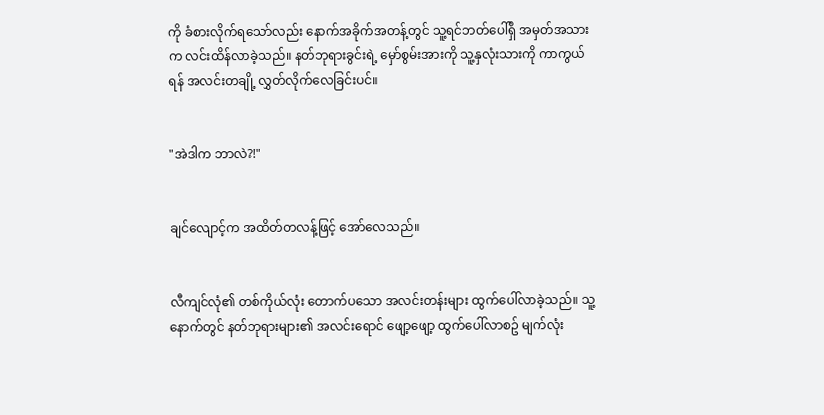ကို ခံစားလိုက်ရသော်လည်း နောက်အခိုက်အတန့်တွင် သူ့ရင်ဘတ်ပေါ်ရှိ အမှတ်အသားက လင်းထိန်လာခဲ့သည်။ နတ်ဘုရားခွင်းရဲ့ မှော်စွမ်းအားကို သူ့နှလုံးသားကို ကာကွယ်ရန် အလင်းတချို့ လွှတ်လိုက်လေခြင်းပင်။


"အဲဒါက ဘာလဲ?!"


ချင်လျောင့်က အထိတ်တလန့်ဖြင့် အော်လေသည်။


လီကျင်လုံ၏ တစ်ကိုယ်လုံး တောက်ပသော အလင်းတန်းများ ထွက်ပေါ်လာခဲ့သည်။ သူ့နောက်တွင် နတ်ဘုရားများ၏ အလင်းရောင် ဖျော့ဖျော့ ထွက်ပေါ်လာစဥ် မျက်လုံး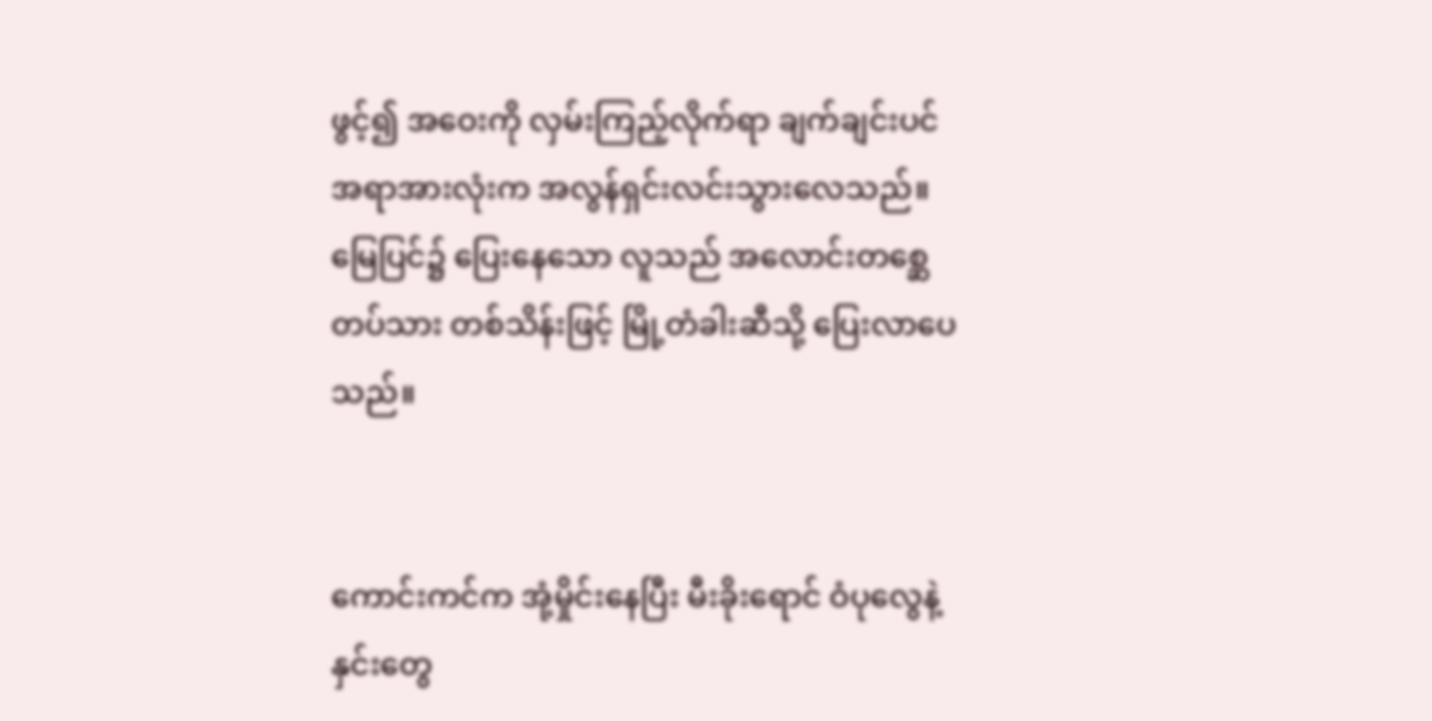ဖွင့်၍ အဝေးကို လှမ်းကြည့်လိုက်ရာ ချက်ချင်းပင် အရာအားလုံးက အလွန်ရှင်းလင်းသွားလေသည်။ မြေပြင်၌ ပြေးနေသော လူသည် အလောင်းတစ္ဆေတပ်သား တစ်သိန်းဖြင့် မြို့တံခါးဆီသို့ ပြေးလာပေသည်။


ကောင်းကင်က အုံ့မှိုင်းနေပြီး မီးခိုးရောင် ဝံပုလွေနဲ့ နှင်းတွေ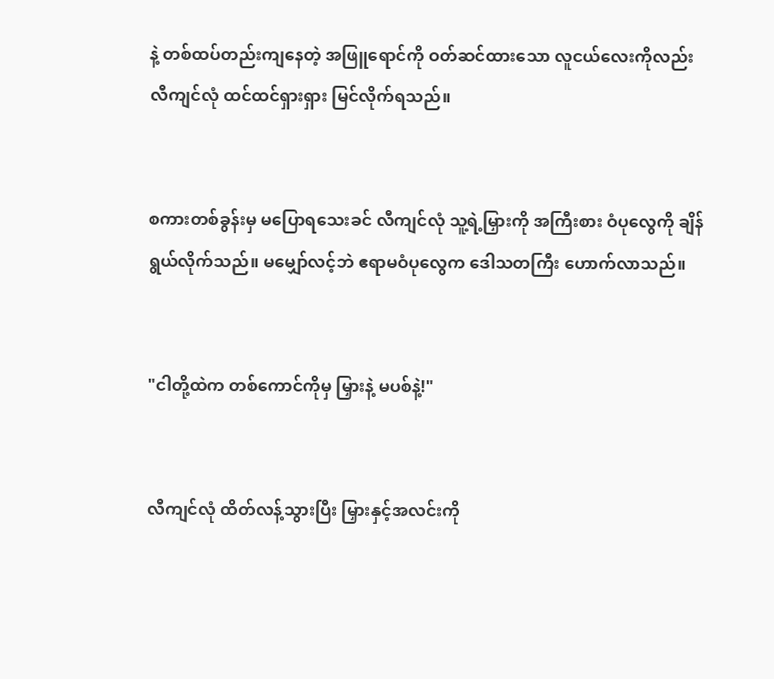နဲ့ တစ်ထပ်တည်းကျနေတဲ့ အဖြူရောင်ကို ဝတ်ဆင်ထားသော လူငယ်လေးကိုလည်း လီကျင်လုံ ထင်ထင်ရှားရှား မြင်လိုက်ရသည်။


စကားတစ်ခွန်းမှ မပြောရသေးခင် လီကျင်လုံ သူ့ရဲ့မြှားကို အကြီးစား ဝံပုလွေကို ချိန်ရွယ်လိုက်သည်။ မမျှော်လင့်ဘဲ ဧရာမဝံပုလွေက ဒေါသတကြီး ဟောက်လာသည်။


"ငါတို့ထဲက တစ်ကောင်ကိုမှ မြှားနဲ့ မပစ်နဲ့!"


လီကျင်လုံ ထိတ်လန့်သွားပြီး မြှားနှင့်အလင်းကို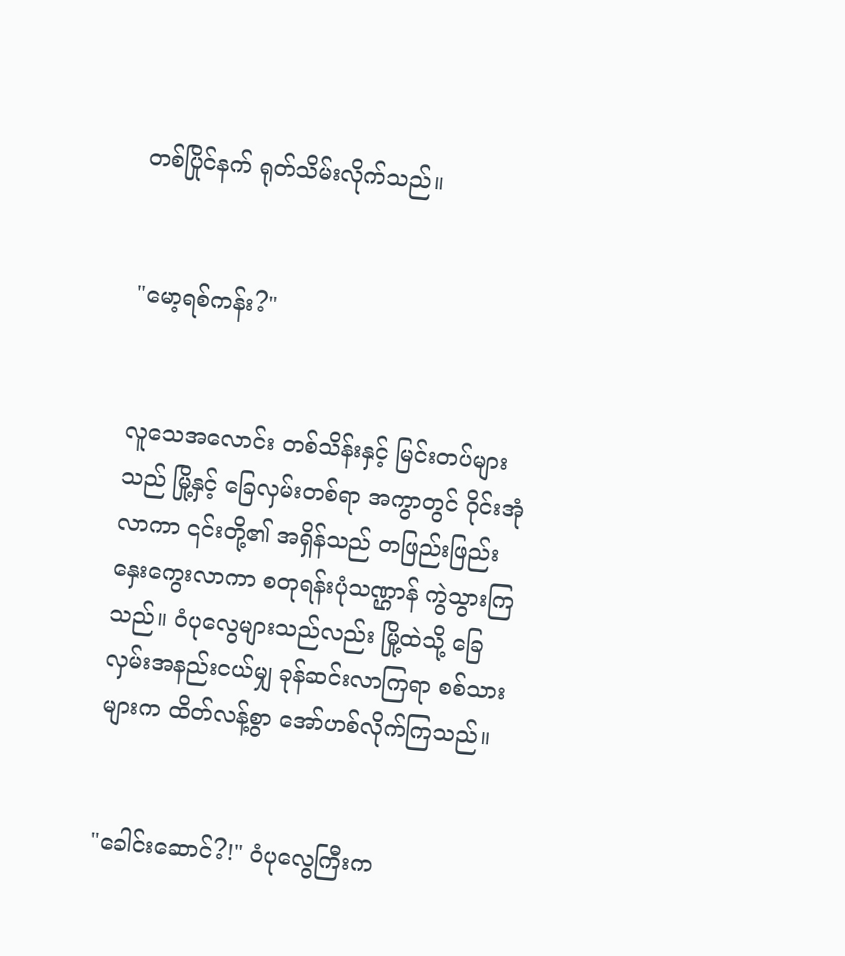တစ်ပြိုင်နက် ရုတ်သိမ်းလိုက်သည်။


"မော့ရစ်ကန်း?"


လူသေအလောင်း တစ်သိန်းနှင့် မြင်းတပ်များသည် မြို့နှင့် ခြေလှမ်းတစ်ရာ အကွာတွင် ဝိုင်းအုံလာကာ ၎င်းတို့၏ အရှိန်သည် တဖြည်းဖြည်း နှေးကွေးလာကာ စတုရန်းပုံသဏ္ဌာန် ကွဲသွားကြသည်။ ဝံပုလွေများသည်လည်း မြို့ထဲသို့ ခြေလှမ်းအနည်းငယ်မျှ ခုန်ဆင်းလာကြရာ စစ်သားများက ထိတ်လန့်စွာ အော်ဟစ်လိုက်ကြသည်။


"ခေါင်းဆောင်?!" ဝံပုလွေကြီးက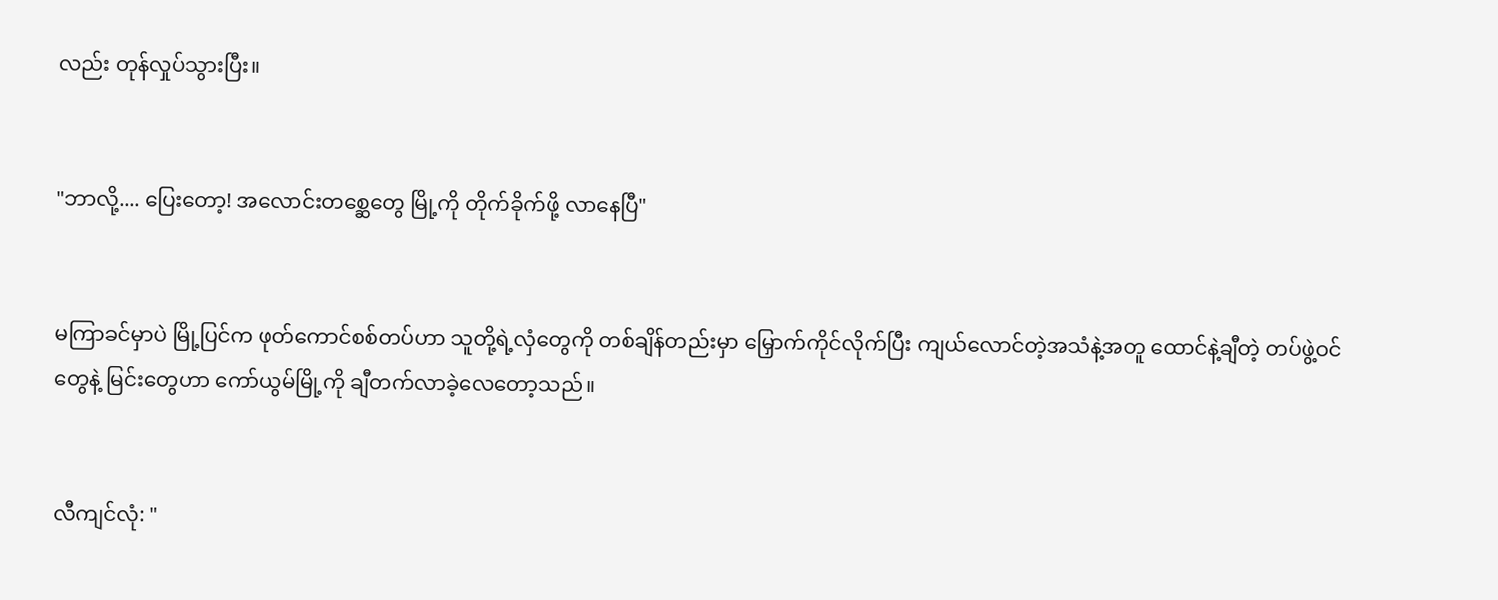လည်း တုန်လှုပ်သွားပြီး။


"ဘာလို့.... ပြေးတော့! အလောင်းတစ္ဆေတွေ မြို့ကို တိုက်ခိုက်ဖို့ လာနေပြီ"


မကြာခင်မှာပဲ မြို့ပြင်က ဖုတ်ကောင်စစ်တပ်ဟာ သူတို့ရဲ့လှံတွေကို တစ်ချိန်တည်းမှာ မြှောက်ကိုင်လိုက်ပြီး ကျယ်လောင်တဲ့အသံနဲ့အတူ ထောင်နဲ့ချီတဲ့ တပ်ဖွဲ့ဝင်တွေနဲ့ မြင်းတွေဟာ ကော်ယွမ်မြို့ကို ချီတက်လာခဲ့လေတော့သည်။


လီကျင်လုံ: "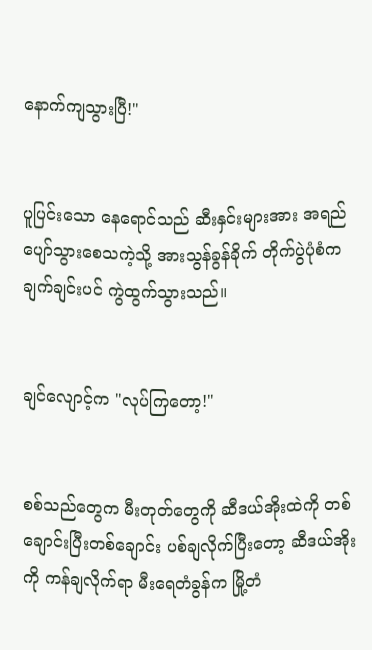နောက်ကျသွားပြီ!"


ပူပြင်းသော နေရောင်သည် ဆီးနှင်းများအား အရည်ပျော်သွားစေသကဲ့သို့ အားသွန်ခွန်ခိုက် တိုက်ပွဲပုံစံက ချက်ချင်းပင် ကွဲထွက်သွားသည်။


ချင်လျောင့်က "လုပ်ကြတော့!"


စစ်သည်တွေက မီးတုတ်တွေကို ဆီဒယ်အိုးထဲကို တစ်ချောင်းပြီးတစ်ချောင်း ပစ်ချလိုက်ပြီးတော့ ဆီဒယ်အိုးကို ကန်ချလိုက်ရာ မီးရေတံခွန်က မြို့တံ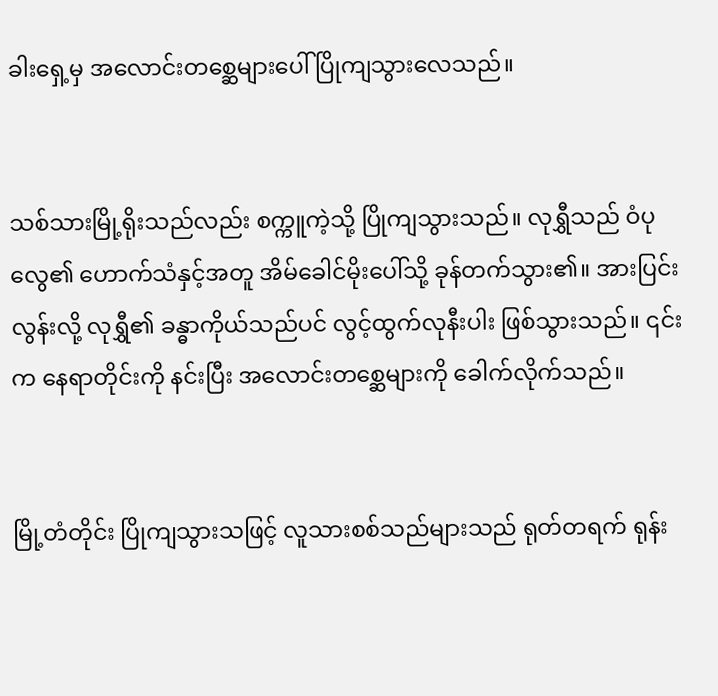ခါးရှေ့မှ အလောင်းတစ္ဆေများပေါ် ပြိုကျသွားလေသည်။


သစ်သားမြို့ရိုးသည်လည်း စက္ကူကဲ့သို့ ပြိုကျသွားသည်။ လုရွှီသည် ဝံပုလွေ၏ ဟောက်သံနှင့်အတူ အိမ်ခေါင်မိုးပေါ်သို့ ခုန်တက်သွား၏။ အားပြင်းလွန်းလို့ လုရွှီ၏ ခန္ဓာကိုယ်သည်ပင် လွင့်ထွက်လုနီးပါး ဖြစ်သွားသည်။ ၎င်းက နေရာတိုင်းကို နင်းပြီး အလောင်းတစ္ဆေများကို ခေါက်လိုက်သည်။


မြို့တံတိုင်း ပြိုကျသွားသဖြင့် လူသားစစ်သည်များသည် ရုတ်တရက် ရုန်း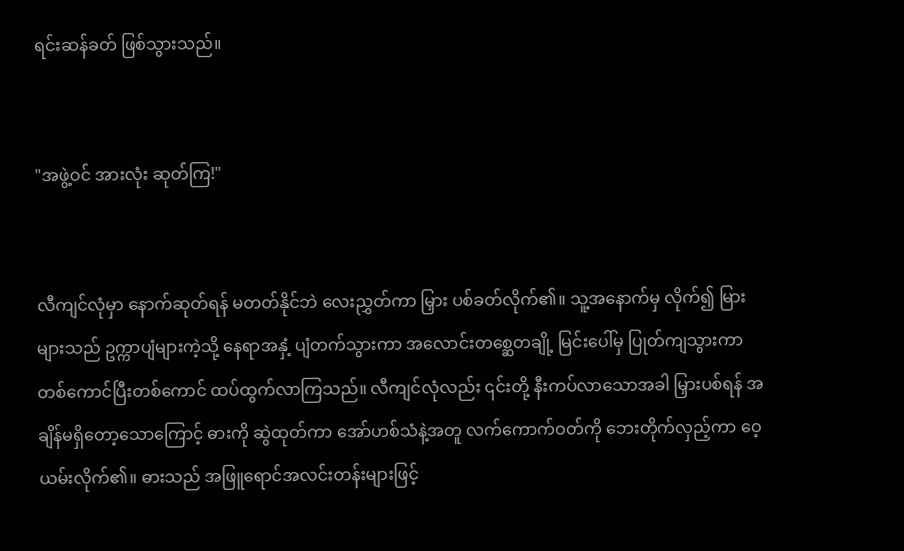ရင်းဆန်ခတ် ဖြစ်သွားသည်။


"အဖွဲ့ဝင် အားလုံး ဆုတ်ကြ!"


လီကျင်လုံမှာ နောက်ဆုတ်ရန် မတတ်နိုင်ဘဲ လေးညွှတ်ကာ မြှား ပစ်ခတ်လိုက်၏။ သူ့အနောက်မှ လိုက်၍ မြားများသည် ဥက္ကာပျံများကဲ့သို့ နေရာအနှံ့ ပျံတက်သွားကာ အလောင်းတစ္ဆေတချို့ မြင်းပေါ်မှ ပြုတ်ကျသွားကာ တစ်ကောင်ပြီးတစ်ကောင် ထပ်ထွက်လာကြသည်။ လီကျင်လုံလည်း ၎င်းတို့ နီးကပ်လာသောအခါ မြှားပစ်ရန် အချိန်မရှိတော့သောကြောင့် ဓားကို ဆွဲထုတ်ကာ အော်ဟစ်သံနဲ့အတူ လက်ကောက်ဝတ်ကို ဘေးတိုက်လှည့်ကာ ဝေ့ယမ်းလိုက်၏။ ဓားသည် အဖြူရောင်အလင်းတန်းများဖြင့်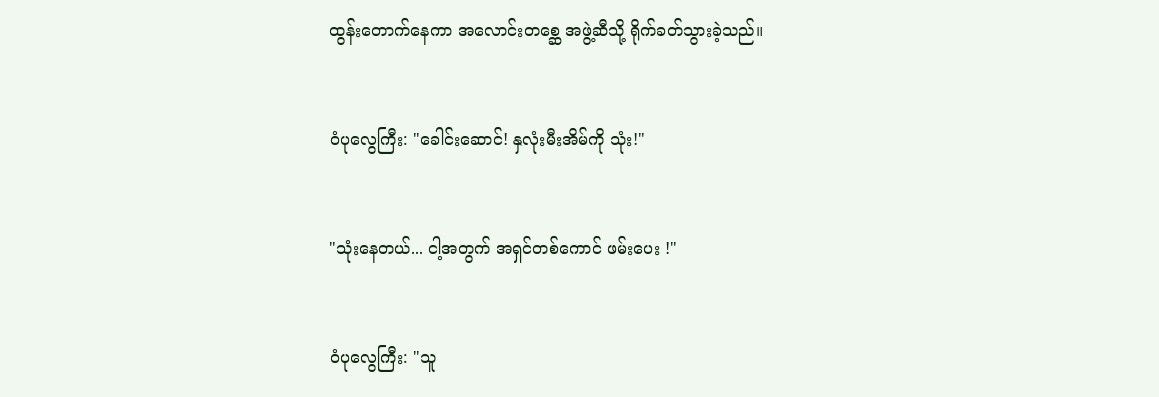ထွန်းတောက်နေကာ အလောင်းတစ္ဆေ အဖွဲ့ဆီသို့ ရိုက်ခတ်သွားခဲ့သည်။


ဝံပုလွေကြီး: "ခေါင်းဆောင်! နှလုံးမီးအိမ်ကို သုံး!"


"သုံးနေတယ်... ငါ့အတွက် အရှင်တစ်ကောင် ဖမ်းပေး !"


ဝံပုလွေကြီး: "သူ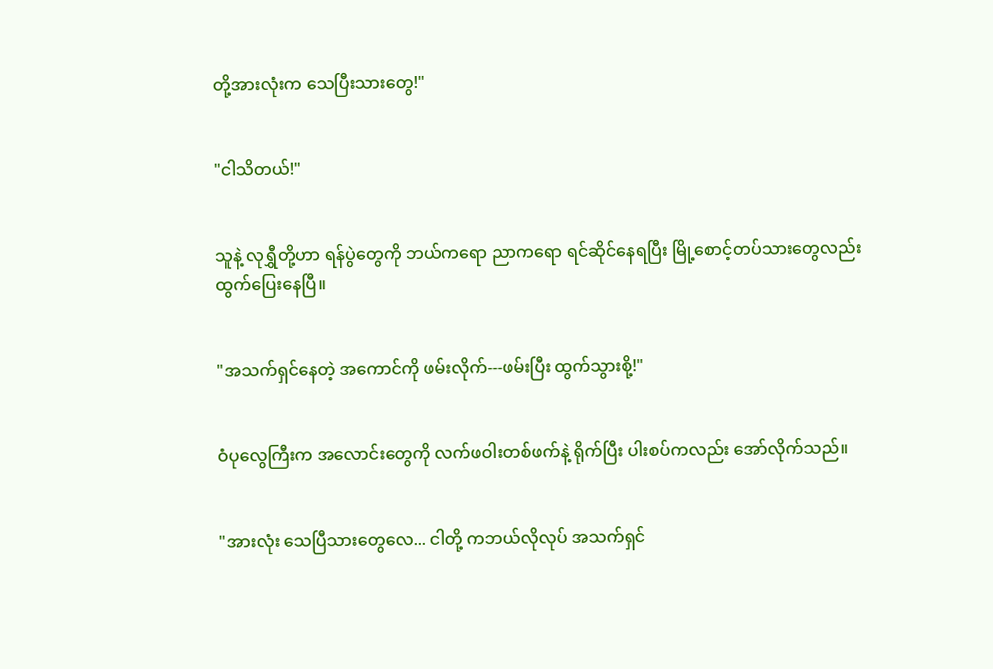တို့အားလုံးက သေပြီးသားတွေ!"


"ငါသိတယ်!"


သူနဲ့ လုရွှီတို့ဟာ ရန်ပွဲတွေကို ဘယ်ကရော ညာကရော ရင်ဆိုင်နေရပြီး မြို့စောင့်တပ်သားတွေလည်း ထွက်ပြေးနေပြီ။


"အသက်ရှင်နေတဲ့ အကောင်ကို ဖမ်းလိုက်---ဖမ်းပြီး ထွက်သွားစို့!"


ဝံပုလွေကြီးက အလောင်းတွေကို လက်ဖဝါးတစ်ဖက်နဲ့ ရိုက်ပြီး ပါးစပ်ကလည်း အော်လိုက်သည်။


"အားလုံး သေပြီသားတွေလေ... ငါတို့ ကဘယ်လိုလုပ် အသက်ရှင်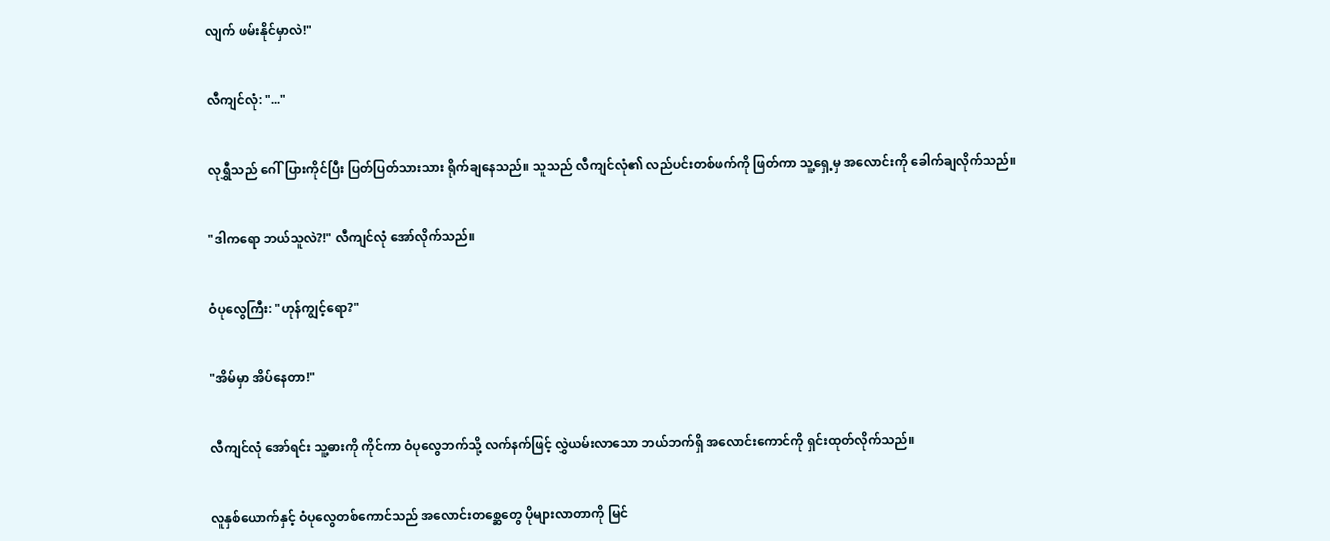လျက် ဖမ်းနိုင်မှာလဲ!"


လီကျင်လုံ: "..."


လုရွှီသည် ဂေါ်ပြားကိုင်ပြီး ပြတ်ပြတ်သားသား ရိုက်ချနေသည်။ သူသည် လီကျင်လုံ၏ လည်ပင်းတစ်ဖက်ကို ဖြတ်ကာ သူ့ရှေ့မှ အလောင်းကို ခေါက်ချလိုက်သည်။


"ဒါကရော ဘယ်သူလဲ?!" လီကျင်လုံ အော်လိုက်သည်။


ဝံပုလွေကြီး: "ဟုန်ကျွင့်ရော?"


"အိမ်မှာ အိပ်နေတာ!"


လီကျင်လုံ အော်ရင်း သူ့ဓားကို ကိုင်ကာ ဝံပုလွေဘက်သို့ လက်နက်ဖြင့် လွှဲယမ်းလာသော ဘယ်ဘက်ရှိ အလောင်းကောင်ကို ရှင်းထုတ်လိုက်သည်။


လူနှစ်ယောက်နှင့် ဝံပုလွေတစ်ကောင်သည် အလောင်းတစ္ဆေတွေ ပိုများလာတာကို မြင်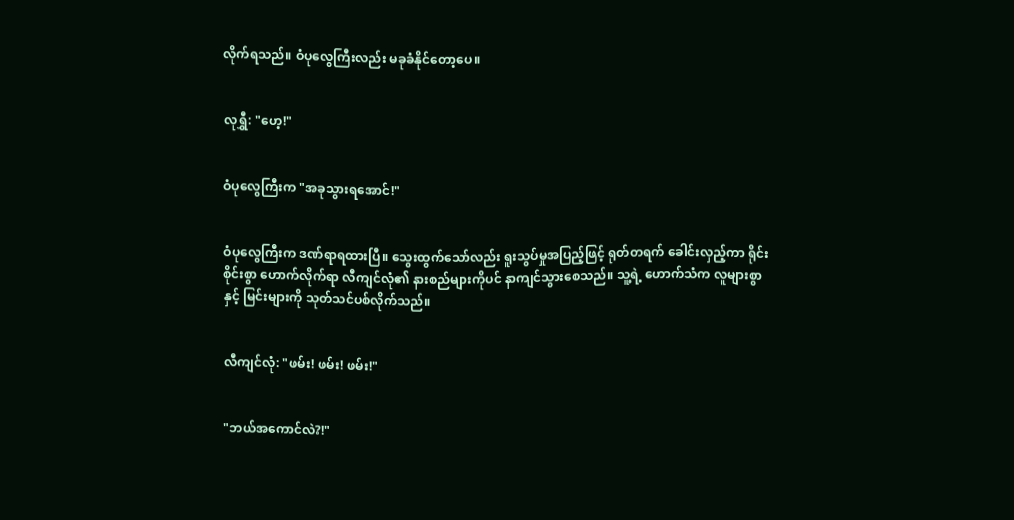လိုက်ရသည်။ ဝံပုလွေကြီးလည်း မခုခံနိုင်တော့ပေ။


လုရွှီ: "ဟေ့!"


ဝံပုလွေကြီးက "အခုသွားရအောင်!"


ဝံပုလွေကြီးက ဒဏ်ရာရထားပြီ။ သွေးထွက်သော်လည်း ရူးသွပ်မှုအပြည့်ဖြင့် ရုတ်တရက် ခေါင်းလှည့်ကာ ရိုင်းစိုင်းစွာ ဟောက်လိုက်ရာ လီကျင်လုံ၏ နားစည်များကိုပင် နာကျင်သွားစေသည်။ သူ့ရဲ့ ဟောက်သံက လူများစွာနှင့် မြင်းများကို သုတ်သင်ပစ်လိုက်သည်။


လီကျင်လုံ: "ဖမ်း! ဖမ်း! ဖမ်း!"


"ဘယ်အကောင်လဲ?!"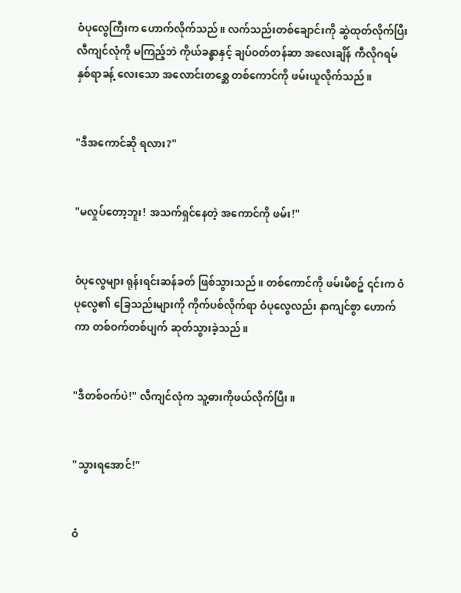ဝံပုလွေကြီးက ဟောက်လိုက်သည်။ လက်သည်းတစ်ချောင်းကို ဆွဲထုတ်လိုက်ပြီး လီကျင်လုံကို မကြည့်ဘဲ ကိုယ်ခန္ဓာနှင့် ချပ်ဝတ်တန်ဆာ အလေးချိန် ကီလိုဂရမ် နှစ်ရာခန့် လေးသော အလောင်းတစ္ဆေ တစ်ကောင်ကို ဖမ်းယူလိုက်သည်။


"ဒီအကောင်ဆို ရလား?"


"မလှုပ်တော့ဘူး! အသက်ရှင်နေတဲ့ အကောင်ကို ဖမ်း!"


ဝံပုလွေများ ရုန်းရင်းဆန်ခတ် ဖြစ်သွားသည်။ တစ်ကောင်ကို ဖမ်းမိစဥ် ၎င်းက ဝံပုလွေ၏ ခြေသည်းများကို ကိုက်ပစ်လိုက်ရာ ဝံပုလွေလည်း နာကျင်စွာ ဟောက်ကာ တစ်ဝက်တစ်ပျက် ဆုတ်သွားခဲ့သည်။


"ဒီတစ်ဝက်ပဲ!" လီကျင်လုံက သူ့ဓားကိုဖယ်လိုက်ပြီး။


"သွားရအောင်!"


ဝံ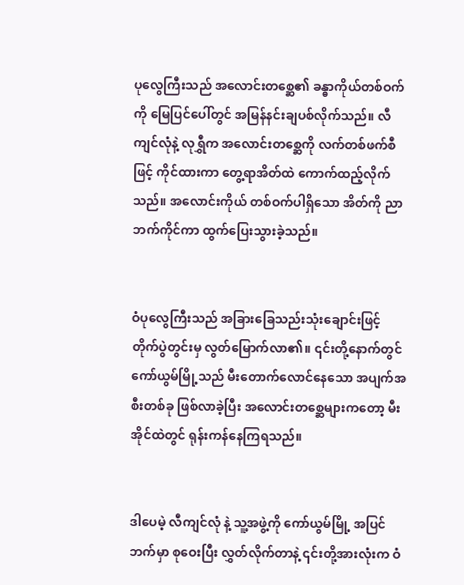ပုလွေကြီးသည် အလောင်းတစ္ဆေ၏ ခန္ဓာကိုယ်တစ်ဝက်ကို မြေပြင်ပေါ်တွင် အမြန်နင်းချပစ်လိုက်သည်။ လီကျင်လုံနဲ့ လုရွှီက အလောင်းတစ္ဆေကို လက်တစ်ဖက်စီဖြင့် ကိုင်ထားကာ တွေ့ရာအိတ်ထဲ ကောက်ထည့်လိုက်သည်။ အလောင်းကိုယ် တစ်ဝက်ပါရှိသော အိတ်ကို ညာဘက်ကိုင်ကာ ထွက်ပြေးသွားခဲ့သည်။


ဝံပုလွေကြီးသည် အခြားခြေသည်းသုံးချောင်းဖြင့် တိုက်ပွဲတွင်းမှ လွတ်မြောက်လာ၏။ ၎င်းတို့နောက်တွင် ကော်ယွမ်မြို့သည် မီးတောက်လောင်နေသော အပျက်အစီးတစ်ခု ဖြစ်လာခဲ့ပြီး အလောင်းတစ္ဆေများကတော့ မီးအိုင်ထဲတွင် ရုန်းကန်နေကြရသည်။


ဒါပေမဲ့ လီကျင်လုံ နဲ့ သူ့အဖွဲ့ကို ကော်ယွမ်မြို့ အပြင်ဘက်မှာ စုဝေးပြီး လွှတ်လိုက်တာနဲ့ ၎င်းတို့အားလုံးက ဝံ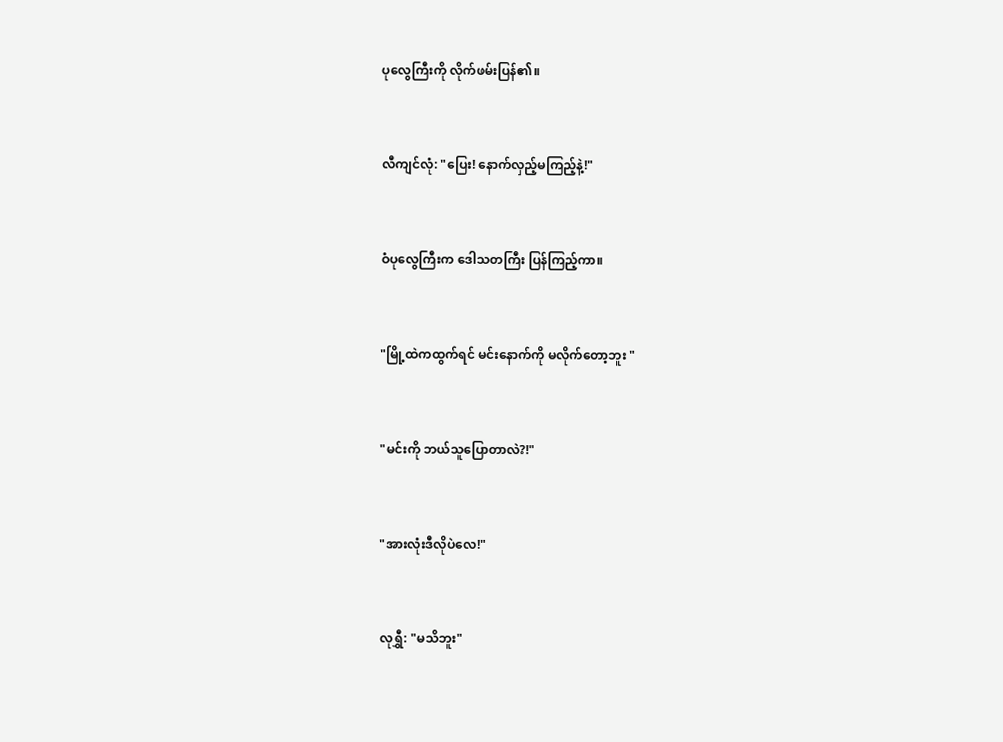ပုလွေကြီးကို လိုက်ဖမ်းပြန်၏။


လီကျင်လုံ: "ပြေး! နောက်လှည့်မကြည့်နဲ့!"


ဝံပုလွေကြီးက ဒေါသတကြီး ပြန်ကြည့်ကာ။


"မြို့ထဲကထွက်ရင် မင်းနောက်ကို မလိုက်တော့ဘူး "


"မင်းကို ဘယ်သူပြောတာလဲ?!"


"အားလုံးဒီလိုပဲလေ!"


လုရွှီ: "မသိဘူး"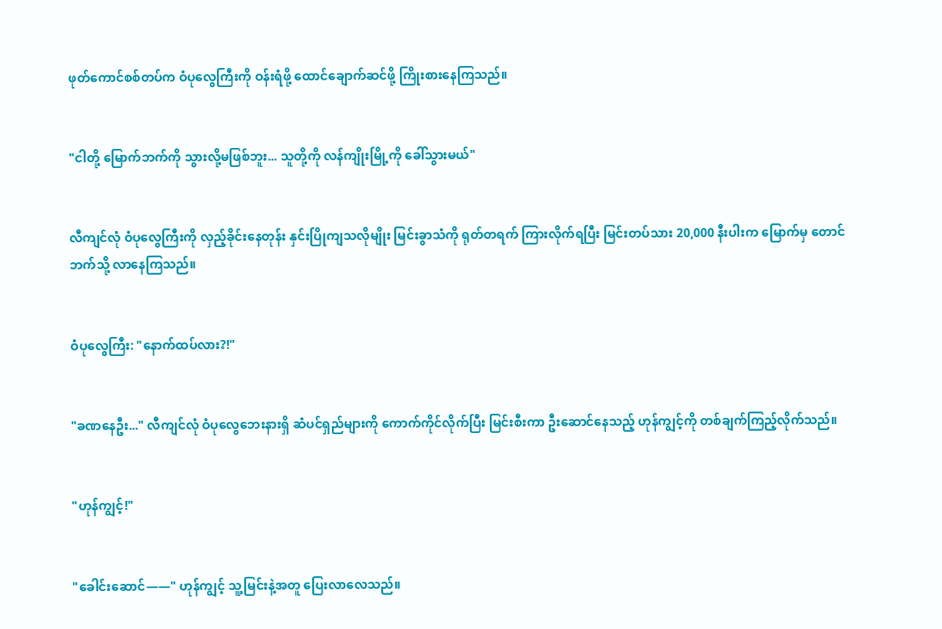ဖုတ်ကောင်စစ်တပ်က ဝံပုလွေကြီးကို ဝန်းရံဖို့ ထောင်ချောက်ဆင်ဖို့ ကြိုးစားနေကြသည်။


"ငါတို့ မြောက်ဘက်ကို သွားလို့မဖြစ်ဘူး... သူတို့ကို လန်ကျိုးမြို့ကို ခေါ်သွားမယ်"


လီကျင်လုံ ဝံပုလွေကြီးကို လှည့်ခိုင်းနေတုန်း နှင်းပြိုကျသလိုမျိုး မြင်းခွာသံကို ရုတ်တရက် ကြားလိုက်ရပြီး မြင်းတပ်သား 20,000 နီးပါးက မြောက်မှ တောင်ဘက်သို့ လာနေကြသည်။


ဝံပုလွေကြီး: "နောက်ထပ်လား?!"


"ခဏနေဦး..." လီကျင်လုံ ဝံပုလွေဘေးနားရှိ ဆံပင်ရှည်များကို ကောက်ကိုင်လိုက်ပြီး မြင်းစီးကာ ဦးဆောင်နေသည့် ဟုန်ကျွင့်ကို တစ်ချက်ကြည့်လိုက်သည်။


"ဟုန်ကျွင့်!"


"ခေါင်းဆောင်——" ဟုန်ကျွင့် သူ့မြင်းနဲ့အတူ ပြေးလာလေသည်။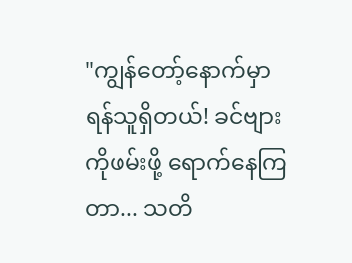"ကျွန်တော့်နောက်မှာ ရန်သူရှိတယ်! ခင်ဗျားကိုဖမ်းဖို့ ရောက်နေကြတာ... သတိ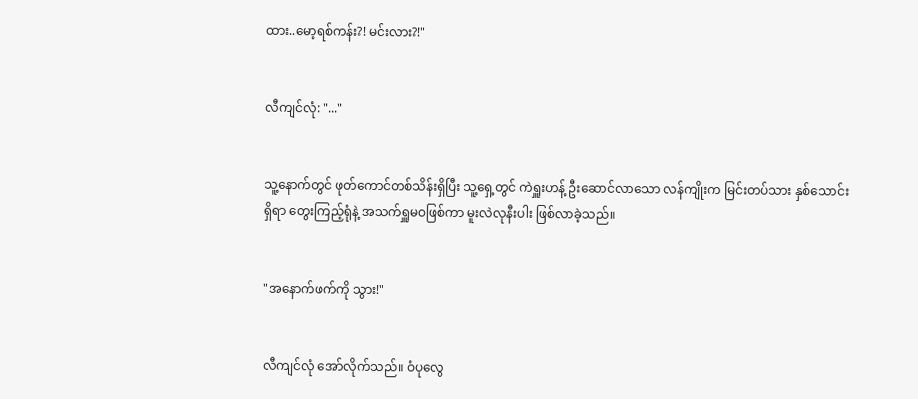ထား..မော့ရစ်ကန်း?! မင်းလား?!"


လီကျင်လုံ: "..."


သူ့နောက်တွင် ဖုတ်ကောင်တစ်သိန်းရှိပြီး သူ့ရှေ့တွင် ကဲရှူးဟန့် ဦးဆောင်လာသော လန်ကျိုးက မြင်းတပ်သား နှစ်သောင်း ရှိရာ တွေးကြည့်ရုံနဲ့ အသက်ရှူမဝဖြစ်ကာ မူးလဲလုနီးပါး ဖြစ်လာခဲ့သည်။


"အနောက်ဖက်ကို သွား!"


လီကျင်လုံ အော်လိုက်သည်။ ဝံပုလွေ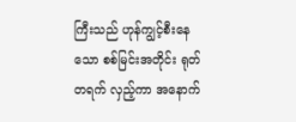ကြီးသည် ဟုန်ကျွင့်စီးနေသော စစ်မြင်းအတိုင်း ရုတ်တရက် လှည့်ကာ အနောက်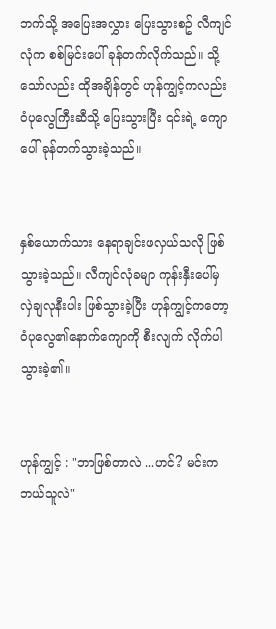ဘက်သို့ အပြေးအလွှား ပြေးသွားစဥ် လီကျင်လုံက စစ်မြင်းပေါ် ခုန်တက်လိုက်သည်။ သို့သော်လည်း ထိုအချိန်တွင် ဟုန်ကျွင့်ကလည်း ဝံပုလွေကြီးဆီသို့ ပြေးသွားပြီး ၎င်းရဲ့ ကျောပေါ် ခုန်တက်သွားခဲ့သည်။


နှစ်ယောက်သား နေရာချင်းဖလှယ်သလို ဖြစ်သွားခဲ့သည်။ လီကျင်လုံခမျာ ကုန်းနှီးပေါ်မှ လှဲချလုနီးပါး ဖြစ်သွားခဲ့ပြီး ဟုန်ကျွင့်ကတော့ ဝံပုလွေ၏နောက်ကျောကို စီးလျက် လိုက်ပါသွားခဲ့၏။


ဟုန်ကျွင့် : "ဘာဖြစ်တာလဲ ...ဟင်? မင်းက ဘယ်သူလဲ"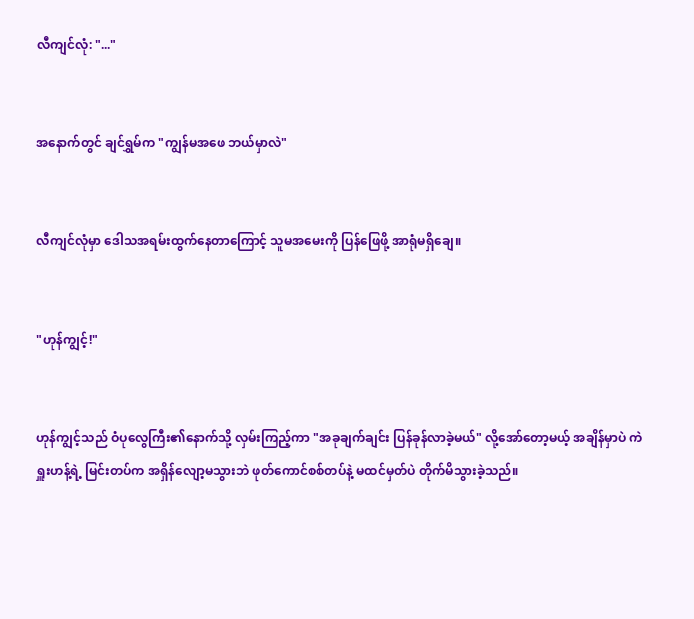လီကျင်လုံ: "..."


အနောက်တွင် ချင်ရွှမ်က "ကျွန်မအဖေ ဘယ်မှာလဲ"


လီကျင်လုံမှာ ဒေါသအရမ်းထွက်နေတာကြောင့် သူမအမေးကို ပြန်ဖြေဖို့ အာရုံမရှိချေ။


"ဟုန်ကျွင့်!"


ဟုန်ကျွင့်သည် ဝံပုလွေကြီး၏နောက်သို့ လှမ်းကြည့်ကာ "အခုချက်ချင်း ပြန်ခုန်လာခဲ့မယ်" လို့အော်တော့မယ့် အချိန်မှာပဲ ကဲရှူးဟန့်ရဲ့ မြင်းတပ်က အရှိန်လျော့မသွားဘဲ ဖုတ်ကောင်စစ်တပ်နဲ့ မထင်မှတ်ပဲ တိုက်မိသွားခဲ့သည်။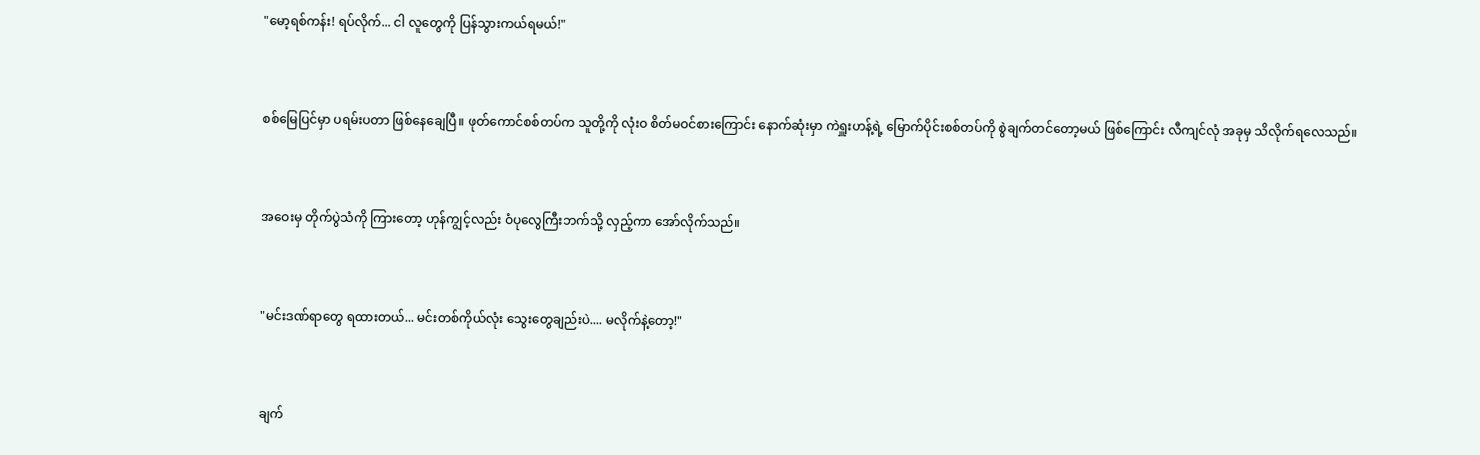"မော့ရစ်ကန်း! ရပ်လိုက်... ငါ လူတွေကို ပြန်သွားကယ်ရမယ်!"


စစ်မြေပြင်မှာ ပရမ်းပတာ ဖြစ်နေချေပြီ။ ဖုတ်ကောင်စစ်တပ်က သူတို့ကို လုံးဝ စိတ်မဝင်စားကြောင်း နောက်ဆုံးမှာ ကဲရှူးဟန့်ရဲ့ မြောက်ပိုင်းစစ်တပ်ကို စွဲချက်တင်တော့မယ် ဖြစ်ကြောင်း လီကျင်လုံ အခုမှ သိလိုက်ရလေသည်။


အဝေးမှ တိုက်ပွဲသံကို ကြားတော့ ဟုန်ကျွင့်လည်း ဝံပုလွေကြီးဘက်သို့ လှည့်ကာ အော်လိုက်သည်။


"မင်းဒဏ်ရာတွေ ရထားတယ်... မင်းတစ်ကိုယ်လုံး သွေးတွေချည်းပဲ.... မလိုက်နဲ့တော့!"


ချက်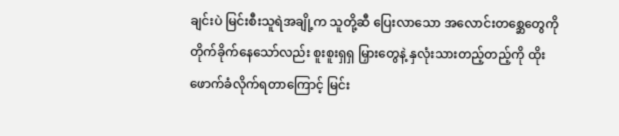ချင်းပဲ မြင်းစီးသူရဲအချို့က သူတို့ဆီ ပြေးလာသော အလောင်းတစ္ဆေတွေကို တိုက်ခိုက်နေသော်လည်း စူးစူးရှရှ မြှားတွေနဲ့ နှလုံးသားတည့်တည့်ကို ထိုးဖောက်ခံလိုက်ရတာကြောင့် မြင်း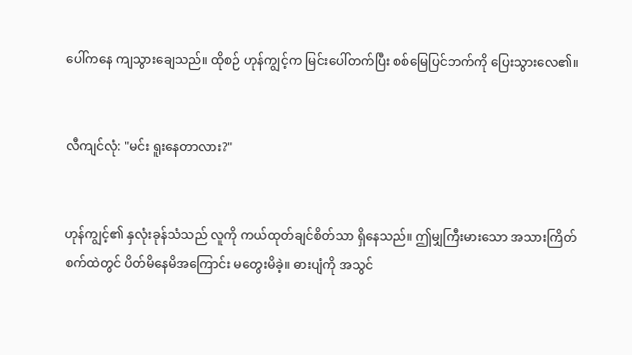ပေါ်ကနေ ကျသွားချေသည်။ ထိုစဉ် ဟုန်ကျွင့်က မြင်းပေါ်တက်ပြီး စစ်မြေပြင်ဘက်ကို ပြေးသွားလေ၏။


လီကျင်လုံ: "မင်း ရူးနေတာလား?"


ဟုန်ကျွင့်၏ နှလုံးခုန်သံသည် လူကို ကယ်ထုတ်ချင်စိတ်သာ ရှိနေသည်။ ဤမျှကြီးမားသော အသားကြိတ်စက်ထဲတွင် ပိတ်မိနေမိအကြောင်း မတွေးမိခဲ့။ ဓားပျံကို အသွင်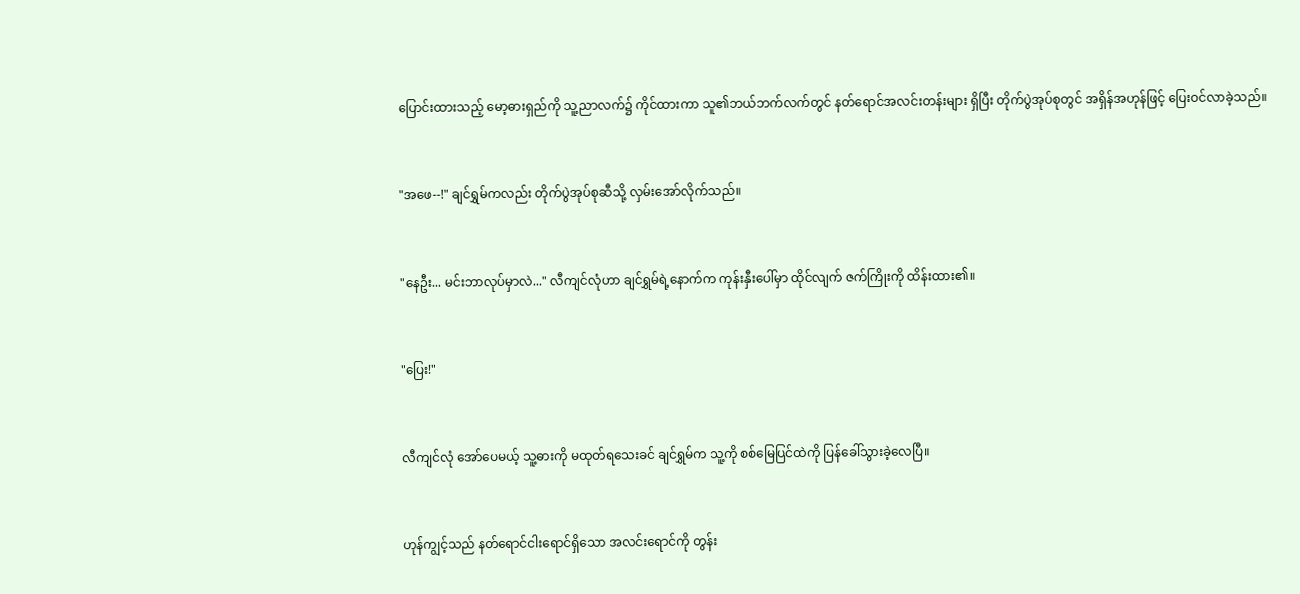ပြောင်းထားသည့် မော့ဓားရှည်ကို သူ့ညာလက်၌ ကိုင်ထားကာ သူ၏ဘယ်ဘက်လက်တွင် နတ်ရောင်အလင်းတန်းများ ရှိပြီး တိုက်ပွဲအုပ်စုတွင် အရှိန်အဟုန်ဖြင့် ပြေးဝင်လာခဲ့သည်။


"အဖေ--!" ချင်ရွှမ်ကလည်း တိုက်ပွဲအုပ်စုဆီသို့ လှမ်းအော်လိုက်သည်။


"နေဦး... မင်းဘာလုပ်မှာလဲ..." လီကျင်လုံဟာ ချင်ရွှမ်ရဲ့နောက်က ကုန်းနှီးပေါ်မှာ ထိုင်လျက် ဇက်ကြိုးကို ထိန်းထား၏။


"ပြေး!"


လီကျင်လုံ အော်ပေမယ့် သူ့ဓားကို မထုတ်ရသေးခင် ချင်ရွှမ်က သူ့ကို စစ်မြေပြင်ထဲကို ပြန်ခေါ်သွားခဲ့လေပြီ။


ဟုန်ကျွင့်သည် နတ်ရောင်ငါးရောင်ရှိသော အလင်းရောင်ကို တွန်း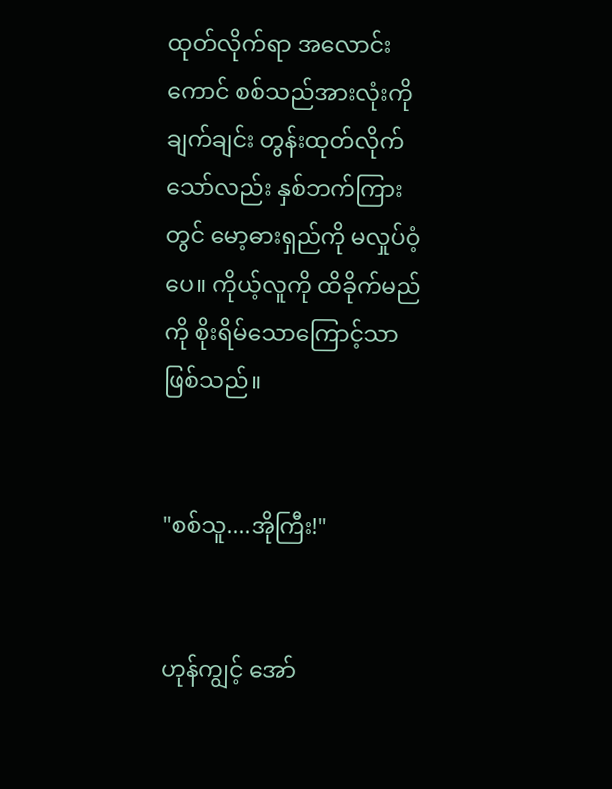ထုတ်လိုက်ရာ အလောင်းကောင် စစ်သည်အားလုံးကို ချက်ချင်း တွန်းထုတ်လိုက်သော်လည်း နှစ်ဘက်ကြားတွင် မော့ဓားရှည်ကို မလှုပ်ဝံ့ပေ။ ကိုယ့်လူကို ထိခိုက်မည်ကို စိုးရိမ်သောကြောင့်သာ ဖြစ်သည်။


"စစ်သူ....အိုကြီး!"


ဟုန်ကျွင့် အော်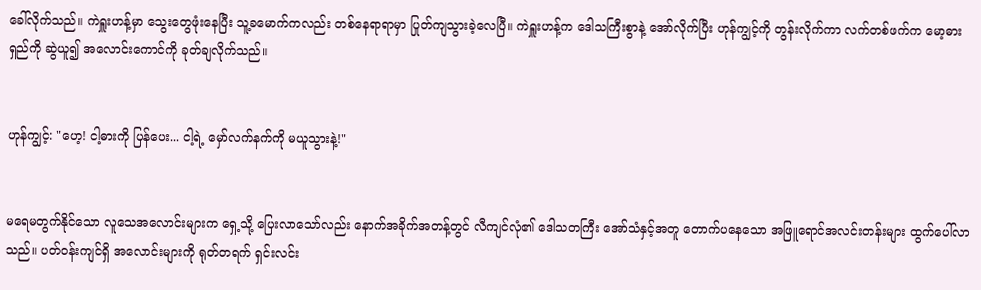ခေါ်လိုက်သည်။ ကဲရှူးဟန့်မှာ သွေးတွေဖုံးနေပြီး သူ့ခမောက်ကလည်း တစ်နေရာရာမှာ ပြုတ်ကျသွားခဲ့လေပြီ။ ကဲရှူးဟန့်က ဒေါသကြီးစွာနဲ့ အော်လိုက်ပြီး ဟုန်ကျွင့်ကို တွန်းလိုက်ကာ လက်တစ်ဖက်က မော့ဓားရှည်ကို ဆွဲယူ၍ အလောင်းကောင်ကို ခုတ်ချလိုက်သည်။


ဟုန်ကျွင့်: "ဟေ့! ငါ့ဓားကို ပြန်ပေး... ငါ့ရဲ့ မှော်လက်နက်ကို မယူသွားနဲ့!"


မရေမတွက်နိုင်သော လူသေအလောင်းများက ရှေ့သို့ ပြေးလာသော်လည်း နောက်အခိုက်အတန့်တွင် လီကျင်လုံ၏ ဒေါသတကြီး အော်သံနှင့်အတူ တောက်ပနေသော အဖြူရောင်အလင်းတန်းများ ထွက်ပေါ်လာသည်။ ပတ်ဝန်းကျင်ရှိ အလောင်းများကို ရုတ်တရက် ရှင်းလင်း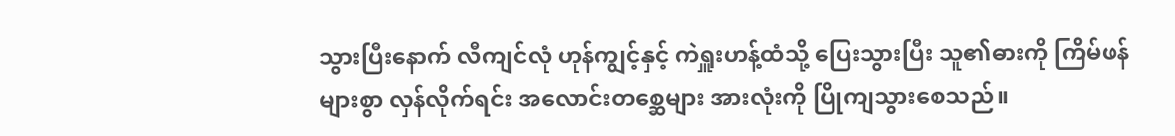သွားပြီးနောက် လီကျင်လုံ ဟုန်ကျွင့်နှင့် ကဲရှူးဟန့်ထံသို့ ပြေးသွားပြီး သူ၏ဓားကို ကြိမ်ဖန်များစွာ လှန်လိုက်ရင်း အလောင်းတစ္ဆေများ အားလုံးကို ပြိုကျသွားစေသည်။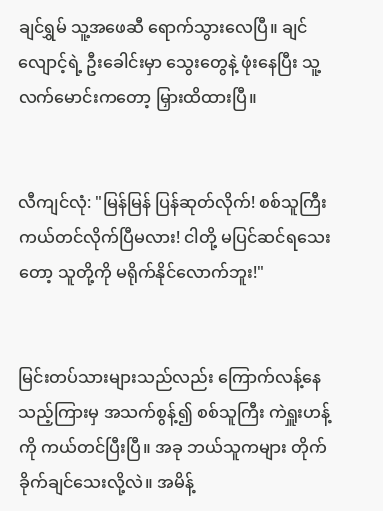ချင်ရွှမ် သူ့အဖေဆီ ရောက်သွားလေပြီ။ ချင်လျောင့်ရဲ့ ဦးခေါင်းမှာ သွေးတွေနဲ့ ဖုံးနေပြီး သူ့လက်မောင်းကတော့ မြှားထိထားပြီ။


လီကျင်လုံ: "မြန်မြန် ပြန်ဆုတ်လိုက်! စစ်သူကြီး ကယ်တင်လိုက်ပြီမလား! ငါတို့ မပြင်ဆင်ရသေးတော့ သူတို့ကို မရိုက်နိုင်လောက်ဘူး!"


မြင်းတပ်သားများသည်လည်း ကြောက်လန့်နေသည့်ကြားမှ အသက်စွန့်၍ စစ်သူကြီး ကဲရှူးဟန့်ကို ကယ်တင်ပြီးပြီ။ အခု ဘယ်သူကများ တိုက်ခိုက်ချင်သေးလို့လဲ။ အမိန့်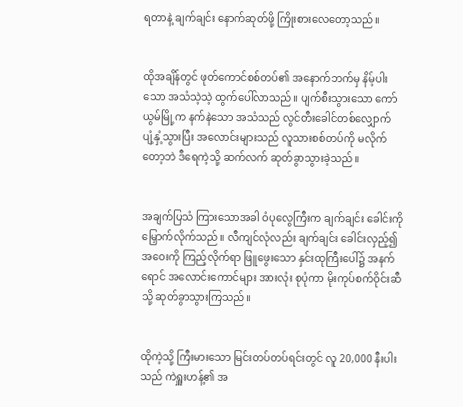ရတာနဲ့ ချက်ချင်း နောက်ဆုတ်ဖို့ ကြိုးစားလေတော့သည်။


ထိုအချိန်တွင် ဖုတ်ကောင်စစ်တပ်၏ အနောက်ဘက်မှ နိမ့်ပါးသော အသံသဲ့သဲ့ ထွက်ပေါ်လာသည်။ ပျက်စီးသွားသော ကော်ယွမ်မြို့က နက်နဲသော အသံသည် လွင်တီးခေါင်တစ်လျှောက် ပျံ့နှံ့သွားပြီး အလောင်းများသည် လူသားစစ်တပ်ကို မလိုက်တော့ဘဲ ဒီရေကဲ့သို့ ဆက်လက် ဆုတ်ခွာသွားခဲ့သည်။


အချက်ပြသံ ကြားသောအခါ ဝံပုလွေကြီးက ချက်ချင်း ခေါင်းကို မြှောက်လိုက်သည်။ လီကျင်လုံလည်း ချက်ချင်း ခေါင်းလှည့်၍ အဝေးကို ကြည့်လိုက်ရာ ဖြူဖွေးသော နှင်းထုကြီးပေါ်၌ အနက်ရောင် အလောင်းကောင်များ အားလုံး စုပုံကာ မိုးကုပ်စက်ဝိုင်းဆီသို့ ဆုတ်ခွာသွားကြသည်။


ထိုကဲ့သို့ ကြီးမားသော မြင်းတပ်တပ်ရင်းတွင် လူ 20,000 နီးပါးသည် ကဲရှူးဟန့်၏ အ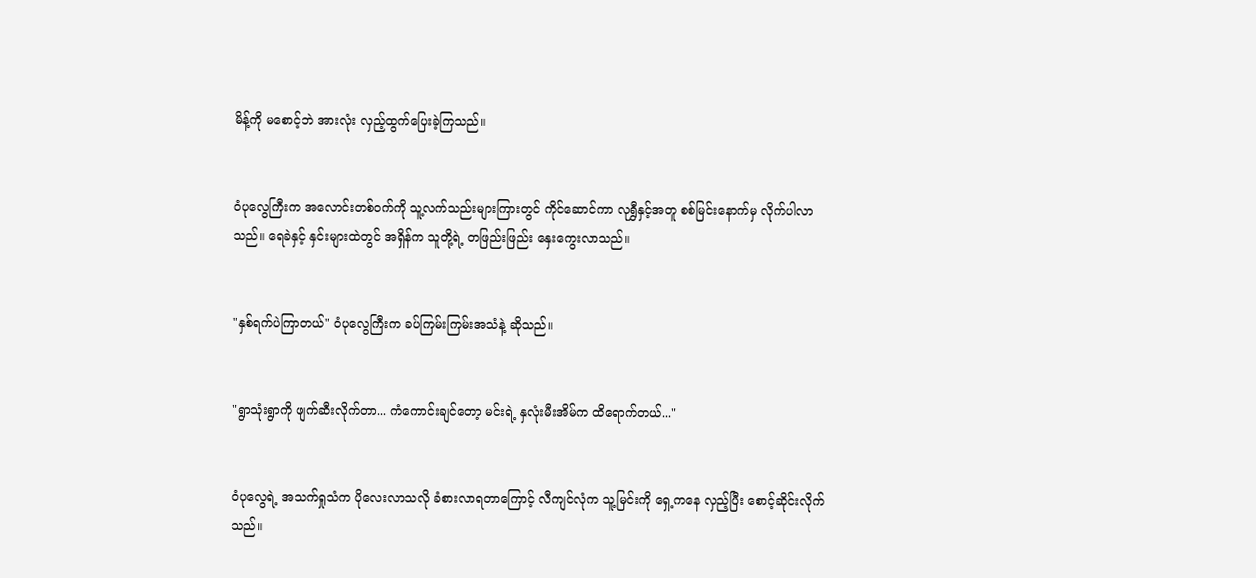မိန့်ကို မစောင့်ဘဲ အားလုံး လှည့်ထွက်ပြေးခဲ့ကြသည်။


ဝံပုလွေကြီးက အလောင်းတစ်ဝက်ကို သူ့လက်သည်းများကြားတွင် ကိုင်ဆောင်ကာ လုရွှီနှင့်အတူ စစ်မြင်းနောက်မှ လိုက်ပါလာသည်။ ရေခဲနှင့် နှင်းများထဲတွင် အရှိန်က သူတို့ရဲ့ တဖြည်းဖြည်း နှေးကွေးလာသည်။


"နှစ်ရက်ပဲကြာတယ်" ဝံပုလွေကြီးက ခပ်ကြမ်းကြမ်းအသံနဲ့ ဆိုသည်။


"ရွာသုံးရွာကို ဖျက်ဆီးလိုက်တာ... ကံကောင်းချင်တော့ မင်းရဲ့ နှလုံးမီးအိမ်က ထိရောက်တယ်..."


ဝံပုလွေရဲ့ အသက်ရှုသံက ပိုလေးလာသလို ခံစားလာရတာကြောင့် လီကျင်လုံက သူ့မြင်းကို ရှေ့ကနေ လှည့်ပြီး စောင့်ဆိုင်းလိုက်သည်။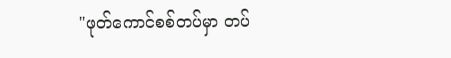"ဖုတ်ကောင်စစ်တပ်မှာ တပ်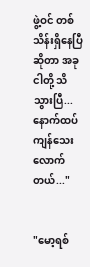ဖွဲ့ဝင် တစ်သိန်းရှိနေပြီဆိုတာ အခု ငါတို့ သိသွားပြီ... နောက်ထပ် ကျန်သေးလောက်တယ်..."


"မော့ရစ်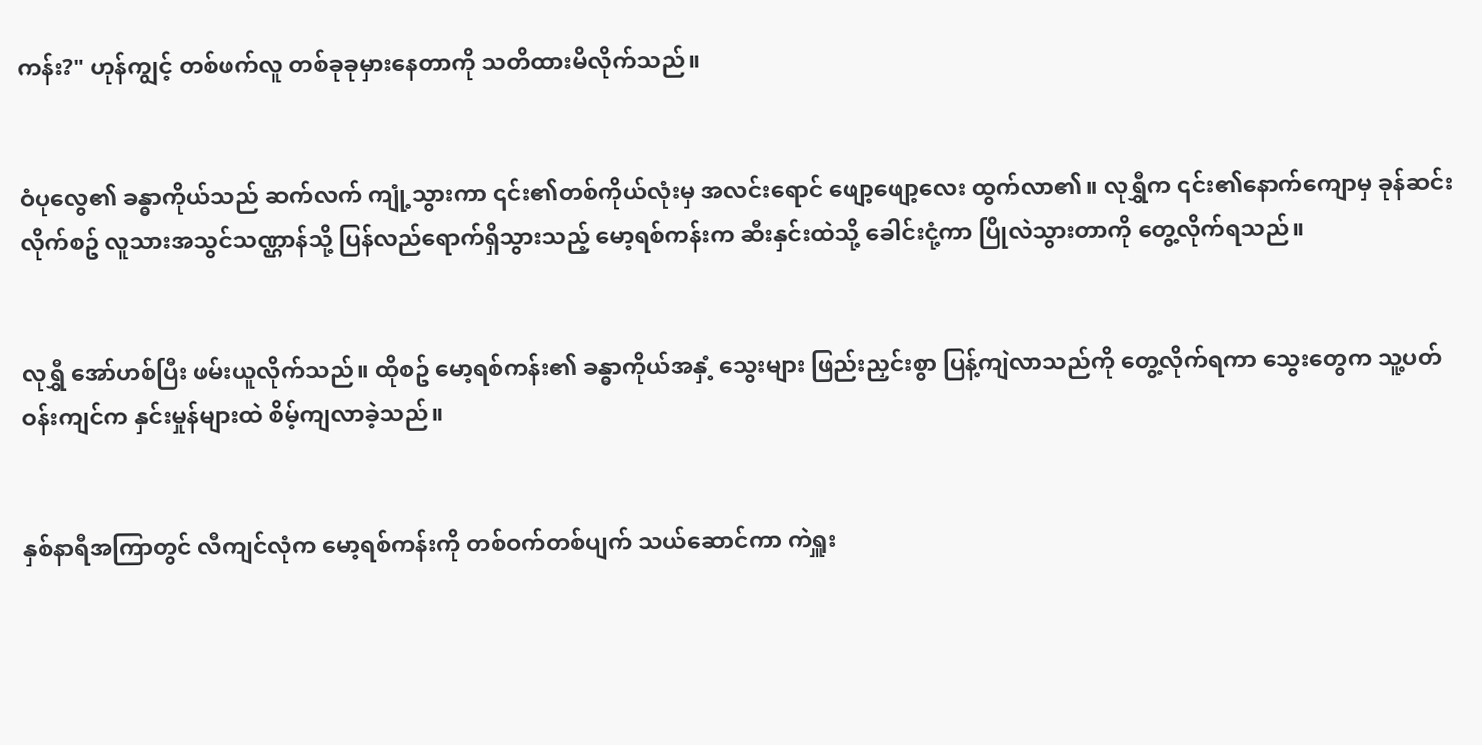ကန်း?" ဟုန်ကျွင့် တစ်ဖက်လူ တစ်ခုခုမှားနေတာကို သတိထားမိလိုက်သည်။


ဝံပုလွေ၏ ခန္ဓာကိုယ်သည် ဆက်လက် ကျုံ့သွားကာ ၎င်း၏တစ်ကိုယ်လုံးမှ အလင်းရောင် ဖျော့ဖျော့လေး ထွက်လာ၏။ လုရွှီက ၎င်း၏နောက်ကျောမှ ခုန်ဆင်းလိုက်စဥ် လူသားအသွင်သဏ္ဌာန်သို့ ပြန်လည်ရောက်ရှိသွားသည့် မော့ရစ်ကန်းက ဆီးနှင်းထဲသို့ ခေါင်းငုံ့ကာ ပြိုလဲသွားတာကို တွေ့လိုက်ရသည်။


လုရွှီ အော်ဟစ်ပြီး ဖမ်းယူလိုက်သည်။ ထိုစဥ် မော့ရစ်ကန်း၏ ခန္ဓာကိုယ်အနှံ့ သွေးများ ဖြည်းညှင်းစွာ ပြန့်ကျဲလာသည်ကို တွေ့လိုက်ရကာ သွေးတွေက သူ့ပတ်ဝန်းကျင်က နှင်းမှုန်များထဲ စိမ့်ကျလာခဲ့သည်။


နှစ်နာရီအကြာတွင် လီကျင်လုံက မော့ရစ်ကန်းကို တစ်ဝက်တစ်ပျက် သယ်ဆောင်ကာ ကဲရှူး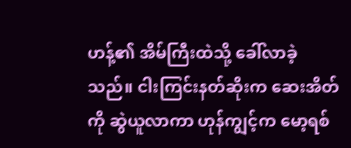ဟန့်၏ အိမ်ကြီးထဲသို့ ခေါ်လာခဲ့သည်။ ငါးကြင်းနတ်ဆိုးက ဆေးအိတ်ကို ဆွဲယူလာကာ ဟုန်ကျွင့်က မော့ရစ်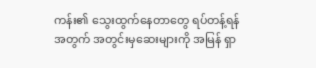ကန်း၏ သွေးထွက်နေတာတွေ ရပ်တန့်ရန်အတွက် အတွင်းမှဆေးများကို အမြန် ရှာ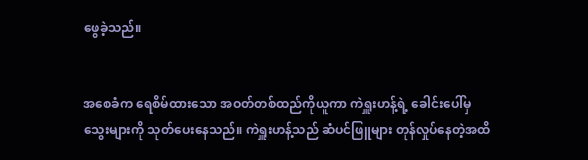ဖွေခဲ့သည်။


အစေခံက ရေစိမ်ထားသော အဝတ်တစ်ထည်ကိုယူကာ ကဲရှူးဟန့်ရဲ့ ခေါင်းပေါ်မှ သွေးများကို သုတ်ပေးနေသည်။ ကဲရှူးဟန့်သည် ဆံပင်ဖြူများ တုန်လှုပ်နေတဲ့အထိ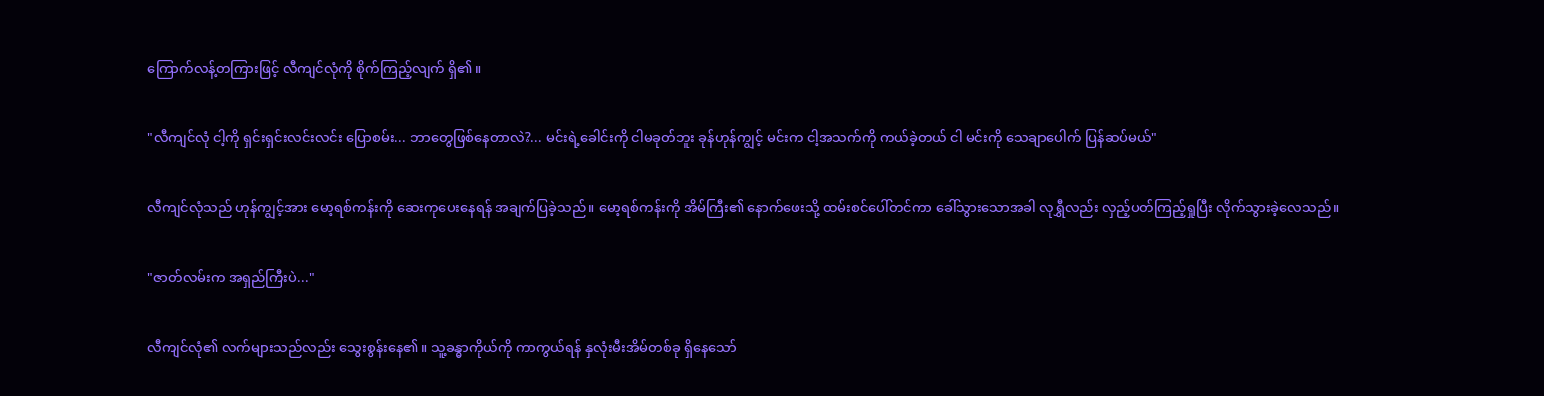ကြောက်လန့်တကြားဖြင့် လီကျင်လုံကို စိုက်ကြည့်လျက် ရှိ၏။


"လီကျင်လုံ ငါ့ကို ရှင်းရှင်းလင်းလင်း ပြောစမ်း... ဘာတွေဖြစ်နေတာလဲ?... မင်းရဲ့ခေါင်းကို ငါမခုတ်ဘူး ခုန်ဟုန်ကျွင့် မင်းက ငါ့အသက်ကို ကယ်ခဲ့တယ် ငါ မင်းကို သေချာပေါက် ပြန်ဆပ်မယ်"


လီကျင်လုံသည် ဟုန်ကျွင့်အား မော့ရစ်ကန်းကို ဆေးကုပေးနေရန် အချက်ပြခဲ့သည်။ မော့ရစ်ကန်းကို အိမ်ကြီး၏ နောက်ဖေးသို့ ထမ်းစင်ပေါ်တင်ကာ ခေါ်သွားသောအခါ လုရွှီလည်း လှည့်ပတ်ကြည့်ရှုပြီး လိုက်သွားခဲ့လေသည်။


"ဇာတ်လမ်းက အရှည်ကြီးပဲ..."


လီကျင်လုံ၏ လက်များသည်လည်း သွေးစွန်းနေ၏။ သူ့ခန္ဓာကိုယ်ကို ကာကွယ်ရန် နှလုံးမီးအိမ်တစ်ခု ရှိနေသော်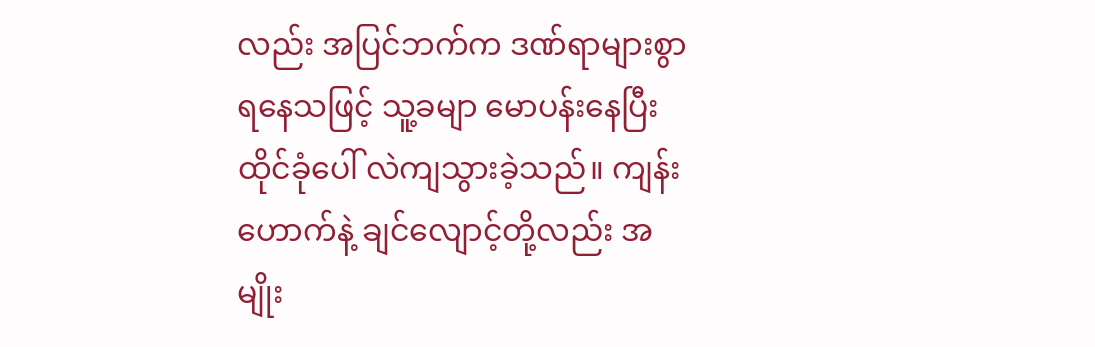လည်း အပြင်ဘက်က ဒဏ်ရာများစွာ ရနေသဖြင့် သူ့ခမျာ မောပန်းနေပြီး ထိုင်ခုံပေါ် လဲကျသွားခဲ့သည်။ ကျန်းဟောက်နဲ့ ချင်လျောင့်တို့လည်း အမျိုး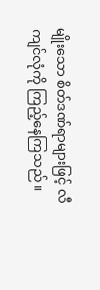မျိုးသော စိတ်ဒဏ်ရာများဖြင့် လီကျင်လုံကို ကြည့်နေကြသည်။